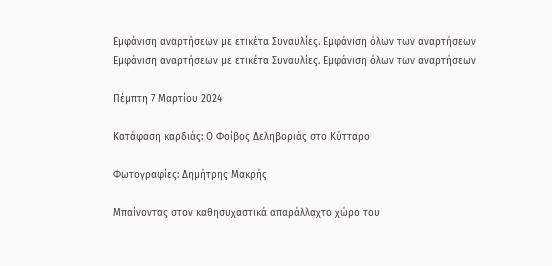Εμφάνιση αναρτήσεων με ετικέτα Συναυλίες. Εμφάνιση όλων των αναρτήσεων
Εμφάνιση αναρτήσεων με ετικέτα Συναυλίες. Εμφάνιση όλων των αναρτήσεων

Πέμπτη 7 Μαρτίου 2024

Κατάφαση καρδιάς: Ο Φοίβος Δεληβοριάς στο Κύτταρο

Φωτογραφίες: Δημήτρης Μακρής

Μπαίνοντας στον καθησυχαστικά απαράλλαχτο χώρο του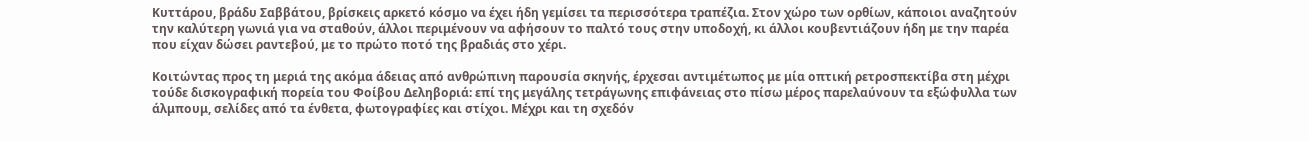Κυττάρου, βράδυ Σαββάτου, βρίσκεις αρκετό κόσμο να έχει ήδη γεμίσει τα περισσότερα τραπέζια. Στον χώρο των ορθίων, κάποιοι αναζητούν την καλύτερη γωνιά για να σταθούν, άλλοι περιμένουν να αφήσουν το παλτό τους στην υποδοχή, κι άλλοι κουβεντιάζουν ήδη με την παρέα που είχαν δώσει ραντεβού, με το πρώτο ποτό της βραδιάς στο χέρι.

Κοιτώντας προς τη μεριά της ακόμα άδειας από ανθρώπινη παρουσία σκηνής, έρχεσαι αντιμέτωπος με μία οπτική ρετροσπεκτίβα στη μέχρι τούδε δισκογραφική πορεία του Φοίβου Δεληβοριά: επί της μεγάλης τετράγωνης επιφάνειας στο πίσω μέρος παρελαύνουν τα εξώφυλλα των άλμπουμ, σελίδες από τα ένθετα, φωτογραφίες και στίχοι. Μέχρι και τη σχεδόν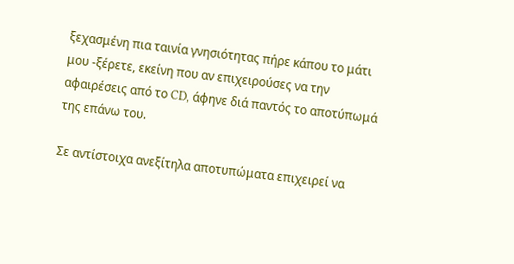ξεχασμένη πια ταινία γνησιότητας πήρε κάπου το μάτι μου -ξέρετε, εκείνη που αν επιχειρούσες να την αφαιρέσεις από το CD, άφηνε διά παντός το αποτύπωμά της επάνω του.

Σε αντίστοιχα ανεξίτηλα αποτυπώματα επιχειρεί να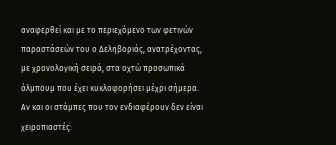αναφερθεί και με το περιεχόμενο των φετινών παραστάσεών του ο Δεληβοριάς, ανατρέχοντας, με χρονολογική σειρά, στα οχτώ προσωπικά άλμπουμ που έχει κυκλοφορήσει μέχρι σήμερα. Αν και οι στάμπες που τον ενδιαφέρουν δεν είναι χειροπιαστές: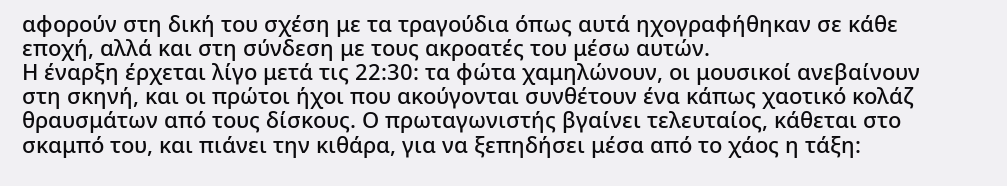αφορούν στη δική του σχέση με τα τραγούδια όπως αυτά ηχογραφήθηκαν σε κάθε εποχή, αλλά και στη σύνδεση με τους ακροατές του μέσω αυτών.
Η έναρξη έρχεται λίγο μετά τις 22:30: τα φώτα χαμηλώνουν, οι μουσικοί ανεβαίνουν στη σκηνή, και οι πρώτοι ήχοι που ακούγονται συνθέτουν ένα κάπως χαοτικό κολάζ θραυσμάτων από τους δίσκους. Ο πρωταγωνιστής βγαίνει τελευταίος, κάθεται στο σκαμπό του, και πιάνει την κιθάρα, για να ξεπηδήσει μέσα από το χάος η τάξη: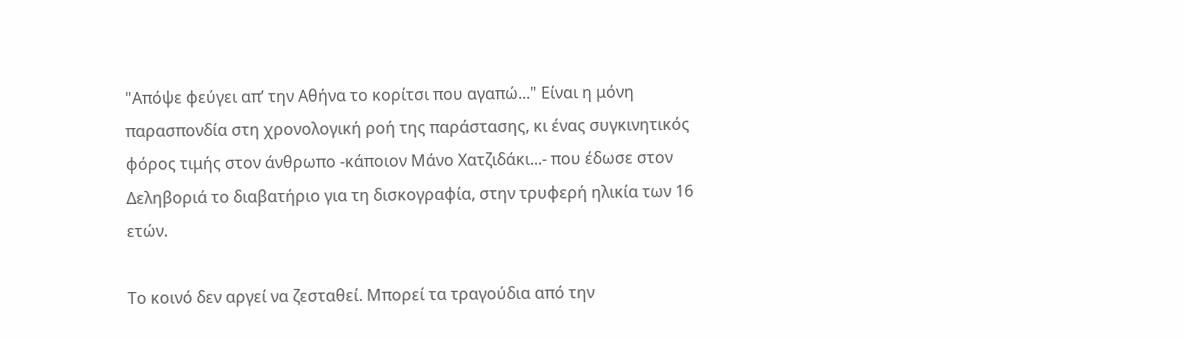"Απόψε φεύγει απ’ την Αθήνα το κορίτσι που αγαπώ..." Είναι η μόνη παρασπονδία στη χρονολογική ροή της παράστασης, κι ένας συγκινητικός φόρος τιμής στον άνθρωπο -κάποιον Μάνο Χατζιδάκι...- που έδωσε στον Δεληβοριά το διαβατήριο για τη δισκογραφία, στην τρυφερή ηλικία των 16 ετών.

Το κοινό δεν αργεί να ζεσταθεί. Μπορεί τα τραγούδια από την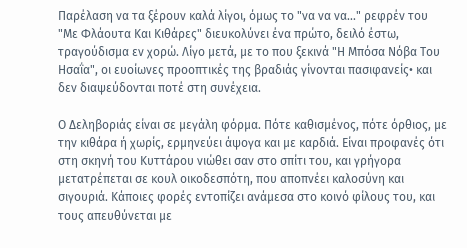Παρέλαση να τα ξέρουν καλά λίγοι, όμως το "να να να..." ρεφρέν του "Με Φλάουτα Και Κιθάρες" διευκολύνει ένα πρώτο, δειλό έστω, τραγούδισμα εν χορώ. Λίγο μετά, με το που ξεκινά "Η Μπόσα Νόβα Του Ησαΐα", οι ευοίωνες προοπτικές της βραδιάς γίνονται πασιφανείς• και δεν διαψεύδονται ποτέ στη συνέχεια.

Ο Δεληβοριάς είναι σε μεγάλη φόρμα. Πότε καθισμένος, πότε όρθιος, με την κιθάρα ή χωρίς, ερμηνεύει άψογα και με καρδιά. Είναι προφανές ότι στη σκηνή του Κυττάρου νιώθει σαν στο σπίτι του, και γρήγορα μετατρέπεται σε κουλ οικοδεσπότη, που αποπνέει καλοσύνη και σιγουριά. Κάποιες φορές εντοπίζει ανάμεσα στο κοινό φίλους του, και τους απευθύνεται με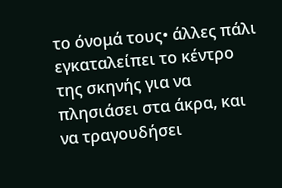το όνομά τους• άλλες πάλι εγκαταλείπει το κέντρο της σκηνής για να πλησιάσει στα άκρα, και να τραγουδήσει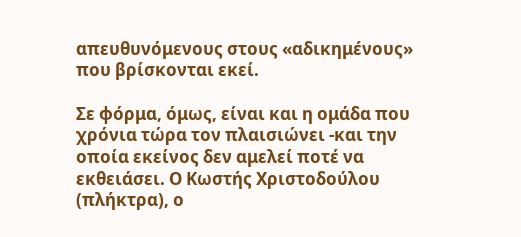απευθυνόμενους στους «αδικημένους» που βρίσκονται εκεί.

Σε φόρμα, όμως, είναι και η ομάδα που χρόνια τώρα τον πλαισιώνει -και την οποία εκείνος δεν αμελεί ποτέ να εκθειάσει. Ο Κωστής Χριστοδούλου (πλήκτρα), ο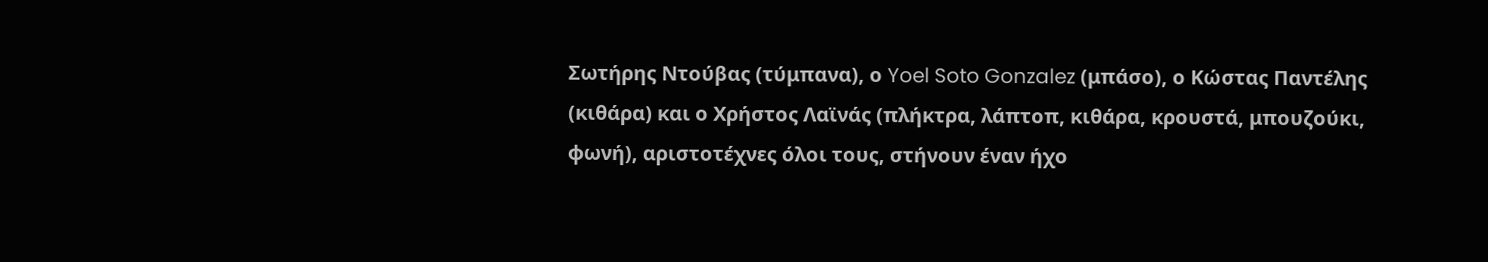Σωτήρης Ντούβας (τύμπανα), ο Yoel Soto Gonzalez (μπάσο), ο Κώστας Παντέλης (κιθάρα) και ο Χρήστος Λαϊνάς (πλήκτρα, λάπτοπ, κιθάρα, κρουστά, μπουζούκι, φωνή), αριστοτέχνες όλοι τους, στήνουν έναν ήχο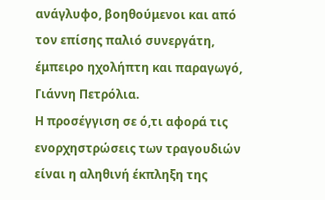ανάγλυφο, βοηθούμενοι και από τον επίσης παλιό συνεργάτη, έμπειρο ηχολήπτη και παραγωγό, Γιάννη Πετρόλια.
Η προσέγγιση σε ό,τι αφορά τις ενορχηστρώσεις των τραγουδιών είναι η αληθινή έκπληξη της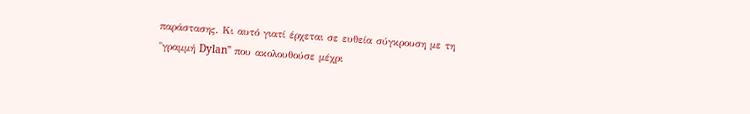παράστασης. Κι αυτό γιατί έρχεται σε ευθεία σύγκρουση με τη "γραμμή Dylan" που ακολουθούσε μέχρι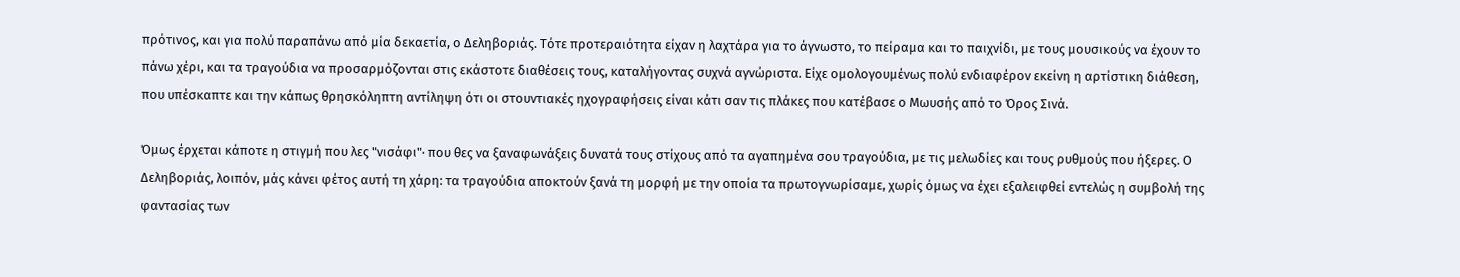πρότινος, και για πολύ παραπάνω από μία δεκαετία, ο Δεληβοριάς. Τότε προτεραιότητα είχαν η λαχτάρα για το άγνωστο, το πείραμα και το παιχνίδι, με τους μουσικούς να έχουν το πάνω χέρι, και τα τραγούδια να προσαρμόζονται στις εκάστοτε διαθέσεις τους, καταλήγοντας συχνά αγνώριστα. Είχε ομολογουμένως πολύ ενδιαφέρον εκείνη η αρτίστικη διάθεση, που υπέσκαπτε και την κάπως θρησκόληπτη αντίληψη ότι οι στουντιακές ηχογραφήσεις είναι κάτι σαν τις πλάκες που κατέβασε ο Μωυσής από το Όρος Σινά.

Όμως έρχεται κάποτε η στιγμή που λες "νισάφι"· που θες να ξαναφωνάξεις δυνατά τους στίχους από τα αγαπημένα σου τραγούδια, με τις μελωδίες και τους ρυθμούς που ήξερες. Ο Δεληβοριάς, λοιπόν, μάς κάνει φέτος αυτή τη χάρη: τα τραγούδια αποκτούν ξανά τη μορφή με την οποία τα πρωτογνωρίσαμε, χωρίς όμως να έχει εξαλειφθεί εντελώς η συμβολή της φαντασίας των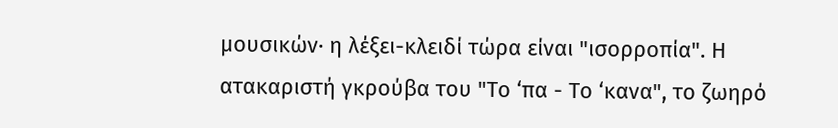μουσικών· η λέξει-κλειδί τώρα είναι "ισορροπία". Η ατακαριστή γκρούβα του "Το ‘πα - Το ‘κανα", το ζωηρό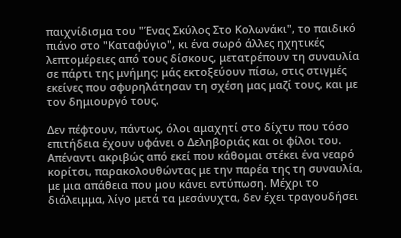παιχνίδισμα του "Ένας Σκύλος Στο Κολωνάκι", το παιδικό πιάνο στο "Καταφύγιο", κι ένα σωρό άλλες ηχητικές λεπτομέρειες από τους δίσκους, μετατρέπουν τη συναυλία σε πάρτι της μνήμης: μάς εκτοξεύουν πίσω, στις στιγμές εκείνες που σφυρηλάτησαν τη σχέση μας μαζί τους, και με τον δημιουργό τους.

Δεν πέφτουν, πάντως, όλοι αμαχητί στο δίχτυ που τόσο επιτήδεια έχουν υφάνει ο Δεληβοριάς και οι φίλοι του. Απέναντι ακριβώς από εκεί που κάθομαι στέκει ένα νεαρό κορίτσι, παρακολουθώντας με την παρέα της τη συναυλία, με μια απάθεια που μου κάνει εντύπωση. Μέχρι το διάλειμμα, λίγο μετά τα μεσάνυχτα, δεν έχει τραγουδήσει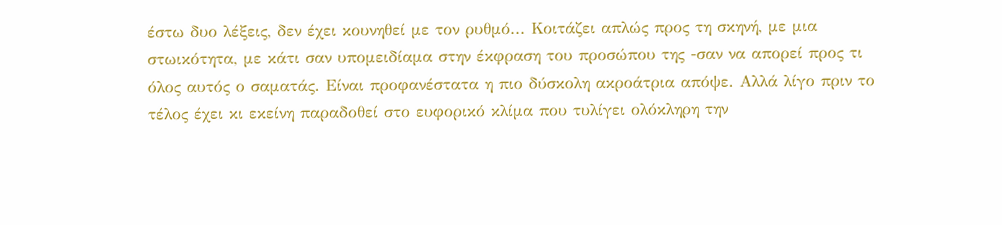έστω δυο λέξεις, δεν έχει κουνηθεί με τον ρυθμό... Κοιτάζει απλώς προς τη σκηνή, με μια στωικότητα, με κάτι σαν υπομειδίαμα στην έκφραση του προσώπου της -σαν να απορεί προς τι όλος αυτός ο σαματάς. Είναι προφανέστατα η πιο δύσκολη ακροάτρια απόψε. Αλλά λίγο πριν το τέλος έχει κι εκείνη παραδοθεί στο ευφορικό κλίμα που τυλίγει ολόκληρη την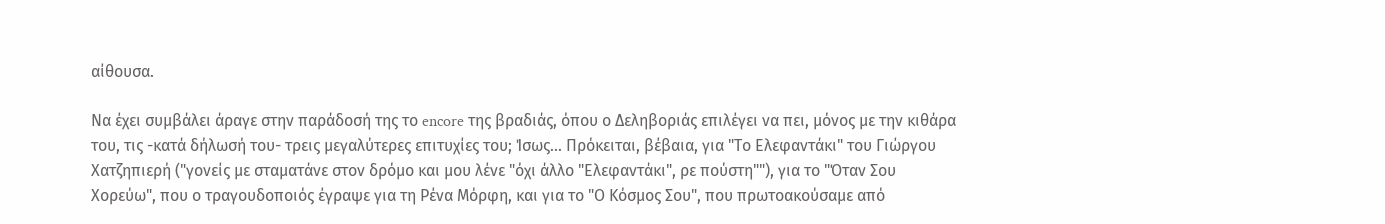αίθουσα.

Να έχει συμβάλει άραγε στην παράδοσή της το encore της βραδιάς, όπου ο Δεληβοριάς επιλέγει να πει, μόνος με την κιθάρα του, τις -κατά δήλωσή του- τρεις μεγαλύτερες επιτυχίες του; Ίσως... Πρόκειται, βέβαια, για "Το Ελεφαντάκι" του Γιώργου Χατζηπιερή ("γονείς με σταματάνε στον δρόμο και μου λένε "όχι άλλο "Ελεφαντάκι", ρε πούστη""), για το "Όταν Σου Χορεύω", που ο τραγουδοποιός έγραψε για τη Ρένα Μόρφη, και για το "Ο Κόσμος Σου", που πρωτοακούσαμε από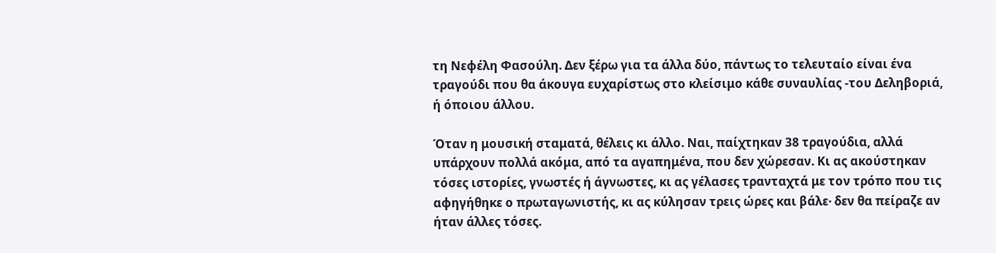τη Νεφέλη Φασούλη. Δεν ξέρω για τα άλλα δύο, πάντως το τελευταίο είναι ένα τραγούδι που θα άκουγα ευχαρίστως στο κλείσιμο κάθε συναυλίας -του Δεληβοριά, ή όποιου άλλου.

Όταν η μουσική σταματά, θέλεις κι άλλο. Ναι, παίχτηκαν 38 τραγούδια, αλλά υπάρχουν πολλά ακόμα, από τα αγαπημένα, που δεν χώρεσαν. Κι ας ακούστηκαν τόσες ιστορίες, γνωστές ή άγνωστες, κι ας γέλασες τρανταχτά με τον τρόπο που τις αφηγήθηκε ο πρωταγωνιστής, κι ας κύλησαν τρεις ώρες και βάλε· δεν θα πείραζε αν ήταν άλλες τόσες.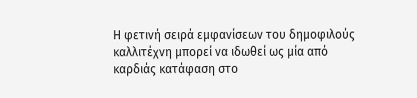Η φετινή σειρά εμφανίσεων του δημοφιλούς καλλιτέχνη μπορεί να ιδωθεί ως μία από καρδιάς κατάφαση στο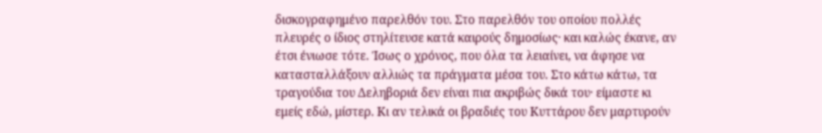δισκογραφημένο παρελθόν του. Στο παρελθόν του οποίου πολλές πλευρές ο ίδιος στηλίτευσε κατά καιρούς δημοσίως· και καλώς έκανε, αν έτσι ένιωσε τότε. Ίσως ο χρόνος, που όλα τα λειαίνει, να άφησε να κατασταλλάξουν αλλιώς τα πράγματα μέσα του. Στο κάτω κάτω, τα τραγούδια του Δεληβοριά δεν είναι πια ακριβώς δικά του· είμαστε κι εμείς εδώ, μίστερ. Κι αν τελικά οι βραδιές του Κυττάρου δεν μαρτυρούν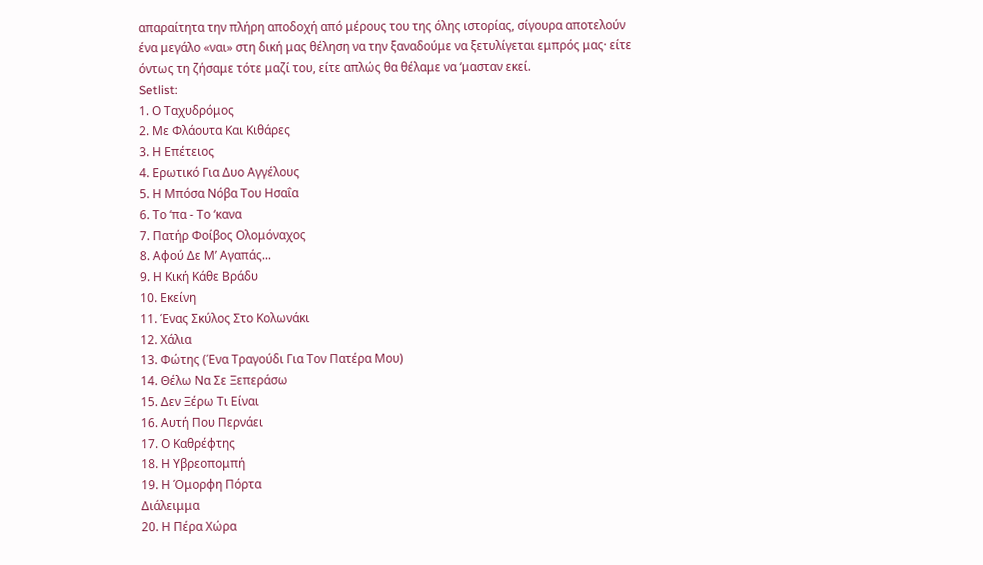απαραίτητα την πλήρη αποδοχή από μέρους του της όλης ιστορίας, σίγουρα αποτελούν ένα μεγάλο «ναι» στη δική μας θέληση να την ξαναδούμε να ξετυλίγεται εμπρός μας· είτε όντως τη ζήσαμε τότε μαζί του, είτε απλώς θα θέλαμε να ‘μασταν εκεί.
Setlist:
1. Ο Ταχυδρόμος
2. Με Φλάουτα Και Κιθάρες
3. Η Επέτειος
4. Ερωτικό Για Δυο Αγγέλους
5. Η Μπόσα Νόβα Του Ησαΐα
6. Το ‘πα - Το ‘κανα
7. Πατήρ Φοίβος Ολομόναχος
8. Αφού Δε Μ’ Αγαπάς...
9. Η Κική Κάθε Βράδυ
10. Εκείνη
11. Ένας Σκύλος Στο Κολωνάκι
12. Χάλια
13. Φώτης (Ένα Τραγούδι Για Τον Πατέρα Μου)
14. Θέλω Να Σε Ξεπεράσω
15. Δεν Ξέρω Τι Είναι
16. Αυτή Που Περνάει
17. Ο Καθρέφτης
18. Η Υβρεοπομπή
19. Η Όμορφη Πόρτα
Διάλειμμα
20. Η Πέρα Χώρα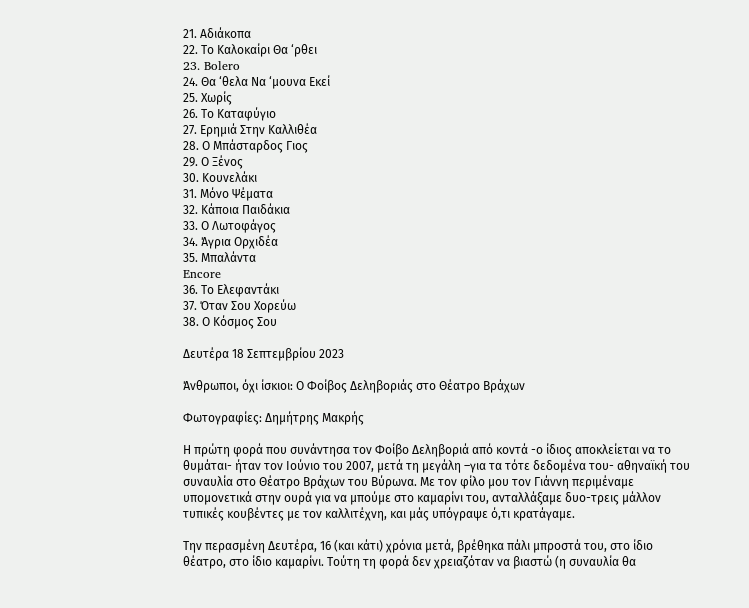21. Αδιάκοπα
22. Το Καλοκαίρι Θα ‘ρθει
23. Bolero
24. Θα ‘θελα Να ‘μουνα Εκεί
25. Χωρίς
26. Το Καταφύγιο
27. Ερημιά Στην Καλλιθέα
28. Ο Μπάσταρδος Γιος
29. Ο Ξένος
30. Κουνελάκι
31. Μόνο Ψέματα
32. Κάποια Παιδάκια
33. Ο Λωτοφάγος
34. Άγρια Ορχιδέα
35. Μπαλάντα
Encore
36. Το Ελεφαντάκι
37. Όταν Σου Χορεύω
38. Ο Κόσμος Σου

Δευτέρα 18 Σεπτεμβρίου 2023

Άνθρωποι, όχι ίσκιοι: Ο Φοίβος Δεληβοριάς στο Θέατρο Βράχων

Φωτογραφίες: Δημήτρης Μακρής

Η πρώτη φορά που συνάντησα τον Φοίβο Δεληβοριά από κοντά -ο ίδιος αποκλείεται να το θυμάται- ήταν τον Ιούνιο του 2007, μετά τη μεγάλη –για τα τότε δεδομένα του- αθηναϊκή του συναυλία στο Θέατρο Βράχων του Βύρωνα. Με τον φίλο μου τον Γιάννη περιμέναμε υπομονετικά στην ουρά για να μπούμε στο καμαρίνι του, ανταλλάξαμε δυο-τρεις μάλλον τυπικές κουβέντες με τον καλλιτέχνη, και μάς υπόγραψε ό,τι κρατάγαμε.

Την περασμένη Δευτέρα, 16 (και κάτι) χρόνια μετά, βρέθηκα πάλι μπροστά του, στο ίδιο θέατρο, στο ίδιο καμαρίνι. Τούτη τη φορά δεν χρειαζόταν να βιαστώ (η συναυλία θα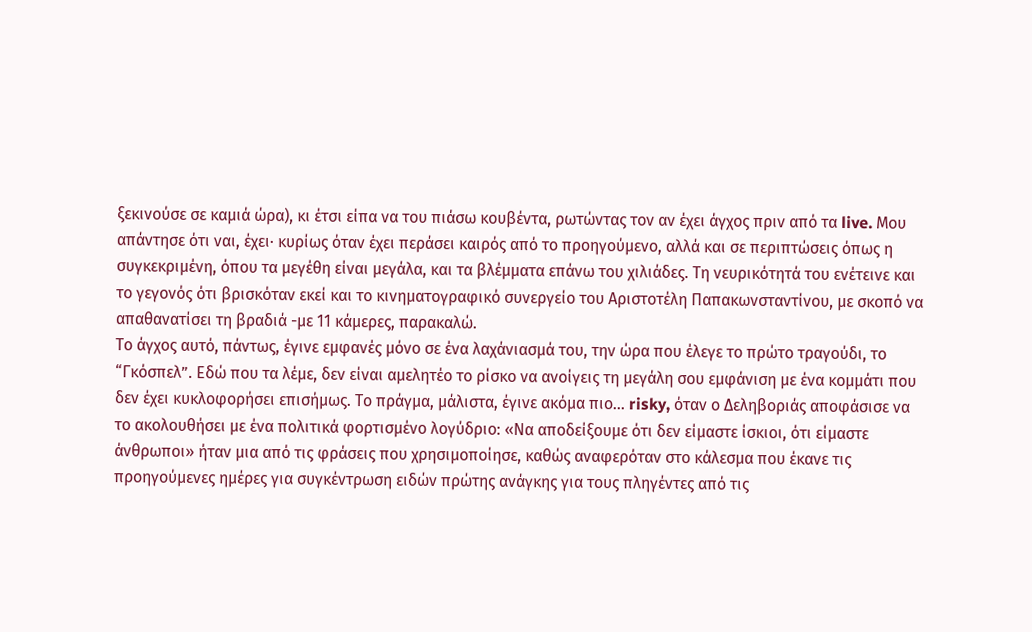ξεκινούσε σε καμιά ώρα), κι έτσι είπα να του πιάσω κουβέντα, ρωτώντας τον αν έχει άγχος πριν από τα live. Μου απάντησε ότι ναι, έχει· κυρίως όταν έχει περάσει καιρός από τo προηγούμενo, αλλά και σε περιπτώσεις όπως η συγκεκριμένη, όπου τα μεγέθη είναι μεγάλα, και τα βλέμματα επάνω του χιλιάδες. Τη νευρικότητά του ενέτεινε και το γεγονός ότι βρισκόταν εκεί και το κινηματογραφικό συνεργείο του Αριστοτέλη Παπακωνσταντίνου, με σκοπό να απαθανατίσει τη βραδιά -με 11 κάμερες, παρακαλώ.
Το άγχος αυτό, πάντως, έγινε εμφανές μόνο σε ένα λαχάνιασμά του, την ώρα που έλεγε το πρώτο τραγούδι, το “Γκόσπελ”. Εδώ που τα λέμε, δεν είναι αμελητέο το ρίσκο να ανοίγεις τη μεγάλη σου εμφάνιση με ένα κομμάτι που δεν έχει κυκλοφορήσει επισήμως. Το πράγμα, μάλιστα, έγινε ακόμα πιο... risky, όταν ο Δεληβοριάς αποφάσισε να το ακολουθήσει με ένα πολιτικά φορτισμένο λογύδριο: «Να αποδείξουμε ότι δεν είμαστε ίσκιοι, ότι είμαστε άνθρωποι» ήταν μια από τις φράσεις που χρησιμοποίησε, καθώς αναφερόταν στο κάλεσμα που έκανε τις προηγούμενες ημέρες για συγκέντρωση ειδών πρώτης ανάγκης για τους πληγέντες από τις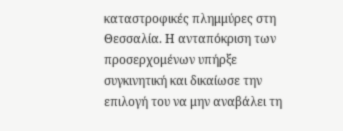καταστροφικές πλημμύρες στη Θεσσαλία. Η ανταπόκριση των προσερχομένων υπήρξε συγκινητική και δικαίωσε την επιλογή του να μην αναβάλει τη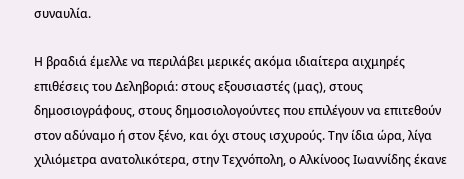συναυλία.

Η βραδιά έμελλε να περιλάβει μερικές ακόμα ιδιαίτερα αιχμηρές επιθέσεις του Δεληβοριά: στους εξουσιαστές (μας), στους δημοσιογράφους, στους δημοσιολογούντες που επιλέγουν να επιτεθούν στον αδύναμο ή στον ξένο, και όχι στους ισχυρούς. Την ίδια ώρα, λίγα χιλιόμετρα ανατολικότερα, στην Τεχνόπολη, ο Αλκίνοος Ιωαννίδης έκανε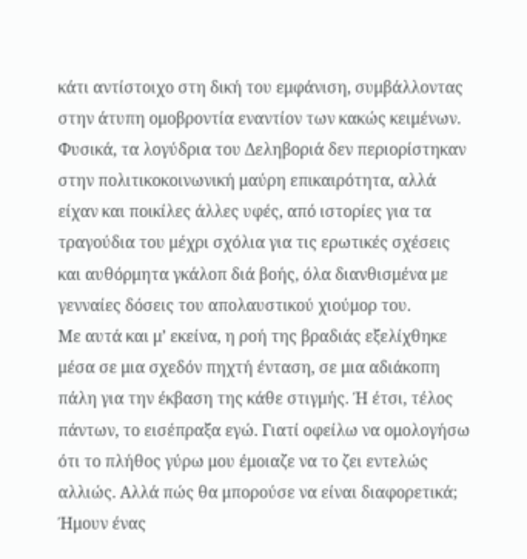κάτι αντίστοιχο στη δική του εμφάνιση, συμβάλλοντας στην άτυπη ομοβροντία εναντίον των κακώς κειμένων. Φυσικά, τα λογύδρια του Δεληβοριά δεν περιορίστηκαν στην πολιτικοκοινωνική μαύρη επικαιρότητα, αλλά είχαν και ποικίλες άλλες υφές, από ιστορίες για τα τραγούδια του μέχρι σχόλια για τις ερωτικές σχέσεις και αυθόρμητα γκάλοπ διά βοής, όλα διανθισμένα με γενναίες δόσεις του απολαυστικού χιούμορ του.
Με αυτά και μ’ εκείνα, η ροή της βραδιάς εξελίχθηκε μέσα σε μια σχεδόν πηχτή ένταση, σε μια αδιάκοπη πάλη για την έκβαση της κάθε στιγμής. Ή έτσι, τέλος πάντων, το εισέπραξα εγώ. Γιατί οφείλω να ομολογήσω ότι το πλήθος γύρω μου έμοιαζε να το ζει εντελώς αλλιώς. Αλλά πώς θα μπορούσε να είναι διαφορετικά; Ήμουν ένας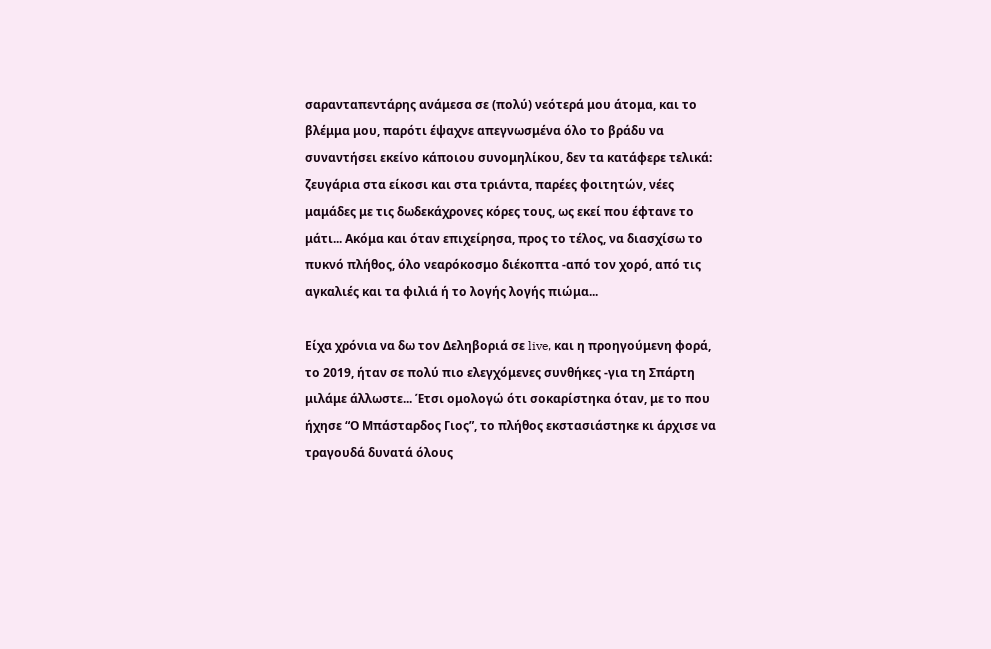σαρανταπεντάρης ανάμεσα σε (πολύ) νεότερά μου άτομα, και το βλέμμα μου, παρότι έψαχνε απεγνωσμένα όλο το βράδυ να συναντήσει εκείνο κάποιου συνομηλίκου, δεν τα κατάφερε τελικά: ζευγάρια στα είκοσι και στα τριάντα, παρέες φοιτητών, νέες μαμάδες με τις δωδεκάχρονες κόρες τους, ως εκεί που έφτανε το μάτι... Ακόμα και όταν επιχείρησα, προς το τέλος, να διασχίσω το πυκνό πλήθος, όλο νεαρόκοσμο διέκοπτα -από τον χορό, από τις αγκαλιές και τα φιλιά ή το λογής λογής πιώμα...

Είχα χρόνια να δω τον Δεληβοριά σε live, και η προηγούμενη φορά, το 2019, ήταν σε πολύ πιο ελεγχόμενες συνθήκες -για τη Σπάρτη μιλάμε άλλωστε... Έτσι ομολογώ ότι σοκαρίστηκα όταν, με το που ήχησε “Ο Μπάσταρδος Γιος”, το πλήθος εκστασιάστηκε κι άρχισε να τραγουδά δυνατά όλους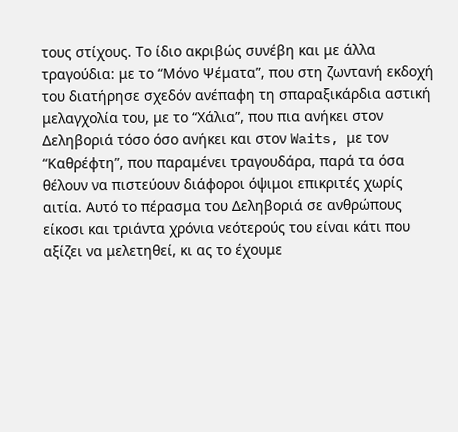τους στίχους. Το ίδιο ακριβώς συνέβη και με άλλα τραγούδια: με το “Μόνο Ψέματα”, που στη ζωντανή εκδοχή του διατήρησε σχεδόν ανέπαφη τη σπαραξικάρδια αστική μελαγχολία του, με το “Χάλια”, που πια ανήκει στον Δεληβοριά τόσο όσο ανήκει και στον Waits, με τον “Καθρέφτη”, που παραμένει τραγουδάρα, παρά τα όσα θέλουν να πιστεύουν διάφοροι όψιμοι επικριτές χωρίς αιτία. Αυτό το πέρασμα του Δεληβοριά σε ανθρώπους είκοσι και τριάντα χρόνια νεότερούς του είναι κάτι που αξίζει να μελετηθεί, κι ας το έχουμε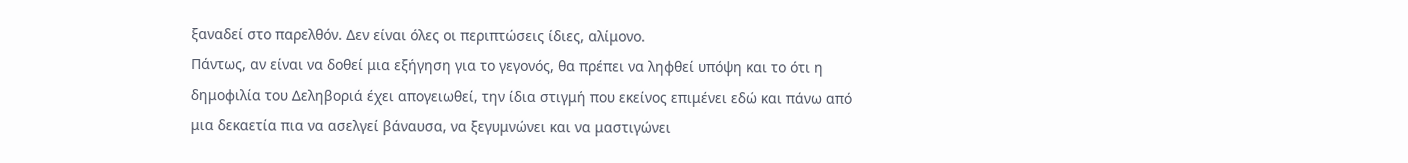ξαναδεί στο παρελθόν. Δεν είναι όλες οι περιπτώσεις ίδιες, αλίμονο.
Πάντως, αν είναι να δοθεί μια εξήγηση για το γεγονός, θα πρέπει να ληφθεί υπόψη και το ότι η δημοφιλία του Δεληβοριά έχει απογειωθεί, την ίδια στιγμή που εκείνος επιμένει εδώ και πάνω από μια δεκαετία πια να ασελγεί βάναυσα, να ξεγυμνώνει και να μαστιγώνει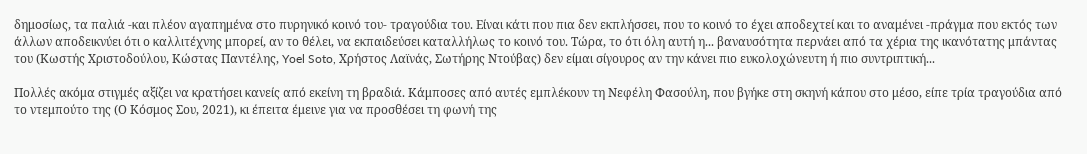δημοσίως, τα παλιά -και πλέον αγαπημένα στο πυρηνικό κοινό του- τραγούδια του. Είναι κάτι που πια δεν εκπλήσσει, που το κοινό το έχει αποδεχτεί και το αναμένει -πράγμα που εκτός των άλλων αποδεικνύει ότι ο καλλιτέχνης μπορεί, αν το θέλει, να εκπαιδεύσει καταλλήλως το κοινό του. Τώρα, το ότι όλη αυτή η... βαναυσότητα περνάει από τα χέρια της ικανότατης μπάντας του (Κωστής Χριστοδούλου, Κώστας Παντέλης, Yoel Soto, Χρήστος Λαϊνάς, Σωτήρης Ντούβας) δεν είμαι σίγουρος αν την κάνει πιο ευκολοχώνευτη ή πιο συντριπτική...

Πολλές ακόμα στιγμές αξίζει να κρατήσει κανείς από εκείνη τη βραδιά. Κάμποσες από αυτές εμπλέκουν τη Νεφέλη Φασούλη, που βγήκε στη σκηνή κάπου στο μέσο, είπε τρία τραγούδια από το ντεμπούτο της (Ο Κόσμος Σου, 2021), κι έπειτα έμεινε για να προσθέσει τη φωνή της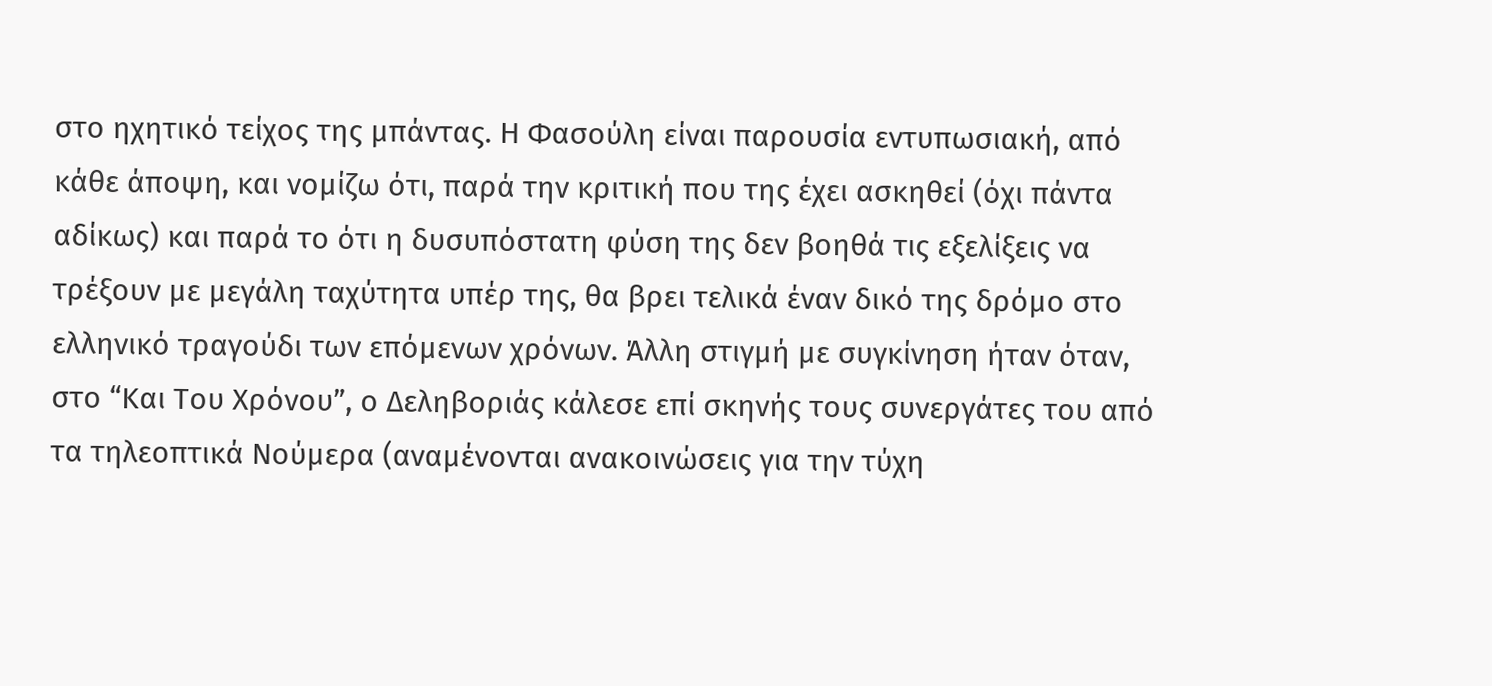στο ηχητικό τείχος της μπάντας. Η Φασούλη είναι παρουσία εντυπωσιακή, από κάθε άποψη, και νομίζω ότι, παρά την κριτική που της έχει ασκηθεί (όχι πάντα αδίκως) και παρά το ότι η δυσυπόστατη φύση της δεν βοηθά τις εξελίξεις να τρέξουν με μεγάλη ταχύτητα υπέρ της, θα βρει τελικά έναν δικό της δρόμο στο ελληνικό τραγούδι των επόμενων χρόνων. Άλλη στιγμή με συγκίνηση ήταν όταν, στο “Και Του Χρόνου”, ο Δεληβοριάς κάλεσε επί σκηνής τους συνεργάτες του από τα τηλεοπτικά Νούμερα (αναμένονται ανακοινώσεις για την τύχη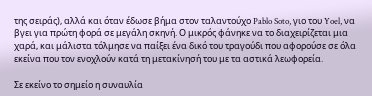της σειράς), αλλά και όταν έδωσε βήμα στον ταλαντούχο Pablo Soto, γιο του Yoel, να βγει για πρώτη φορά σε μεγάλη σκηνή. Ο μικρός φάνηκε να το διαχειρίζεται μια χαρά, και μάλιστα τόλμησε να παίξει ένα δικό του τραγούδι που αφορούσε σε όλα εκείνα που τον ενοχλούν κατά τη μετακίνησή του με τα αστικά λεωφορεία.

Σε εκείνο το σημείο η συναυλία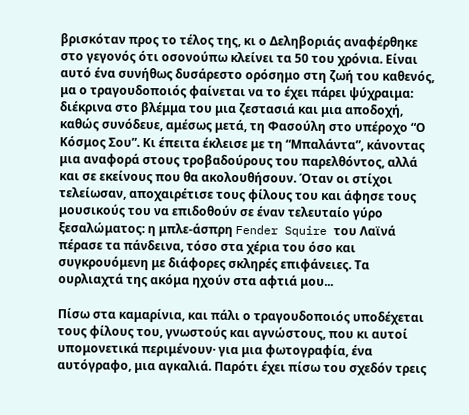βρισκόταν προς το τέλος της, κι ο Δεληβοριάς αναφέρθηκε στο γεγονός ότι οσονούπω κλείνει τα 50 του χρόνια. Είναι αυτό ένα συνήθως δυσάρεστο ορόσημο στη ζωή του καθενός, μα ο τραγουδοποιός φαίνεται να το έχει πάρει ψύχραιμα: διέκρινα στο βλέμμα του μια ζεστασιά και μια αποδοχή, καθώς συνόδευε, αμέσως μετά, τη Φασούλη στο υπέροχο “Ο Κόσμος Σου”. Κι έπειτα έκλεισε με τη “Μπαλάντα”, κάνοντας μια αναφορά στους τροβαδούρους του παρελθόντος, αλλά και σε εκείνους που θα ακολουθήσουν. Όταν οι στίχοι τελείωσαν, αποχαιρέτισε τους φίλους του και άφησε τους μουσικούς του να επιδοθούν σε έναν τελευταίο γύρο ξεσαλώματος: η μπλε-άσπρη Fender Squire του Λαϊνά πέρασε τα πάνδεινα, τόσο στα χέρια του όσο και συγκρουόμενη με διάφορες σκληρές επιφάνειες. Τα ουρλιαχτά της ακόμα ηχούν στα αφτιά μου...

Πίσω στα καμαρίνια, και πάλι ο τραγουδοποιός υποδέχεται τους φίλους του, γνωστούς και αγνώστους, που κι αυτοί υπομονετικά περιμένουν· για μια φωτογραφία, ένα αυτόγραφο, μια αγκαλιά. Παρότι έχει πίσω του σχεδόν τρεις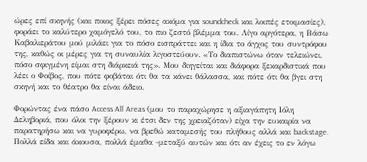ώρες επί σκηνής (και ποιος ξέρει πόσες ακόμα για soundcheck και λοιπές ετοιμασίες), φοράει το καλύτερο χαμόγελό του, το πιο ζεστό βλέμμα του. Λίγο αργότερα, η Βάσω Καβαλιεράτου μού μιλάει για το πόσο εισπράττει και η ίδια το άγχος του συντρόφου της, καθώς οι μέρες για τη συναυλία λιγοστεύουν. «Το διαπιστώνω όταν τελειώνει, πόσο σφιγμένη είμαι στη διάρκειά της». Μου διηγείται και διάφορα ξεκαρδιστικά που λέει ο Φοίβος, που πότε φοβάται ότι θα τα κάνει θάλασσα, και πότε ότι θα βγει στη σκηνή και το θέατρο θα είναι άδειο.

Φορώντας ένα πάσο Access All Areas (μου το παραχώρησε η αξιαγάπητη Ιόλη Δεληβοριά, που όλοι την ξέρουν κι έτσι δεν της χρειαζόταν) είχα την ευκαιρία να παρατηρήσω και να γυροφέρω, να βρεθώ καταμεσής του πλήθους αλλά και backstage. Πολλά είδα και άκουσα, πολλά έμαθα -μεταξύ αυτών και ότι αν έχεις το εν λόγω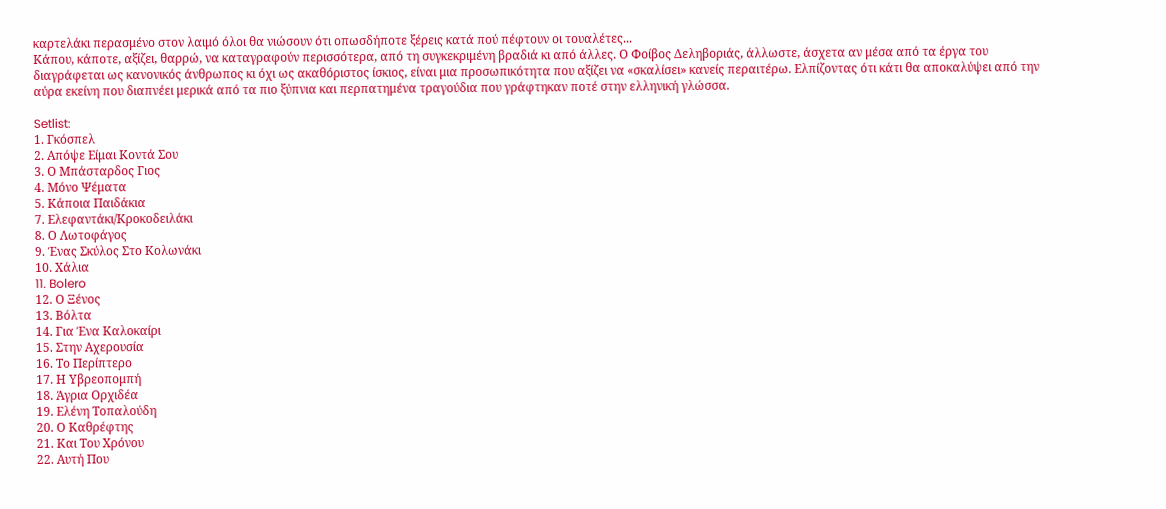καρτελάκι περασμένο στον λαιμό όλοι θα νιώσουν ότι οπωσδήποτε ξέρεις κατά πού πέφτουν οι τουαλέτες...
Κάπου, κάποτε, αξίζει, θαρρώ, να καταγραφούν περισσότερα, από τη συγκεκριμένη βραδιά κι από άλλες. Ο Φοίβος Δεληβοριάς, άλλωστε, άσχετα αν μέσα από τα έργα του διαγράφεται ως κανονικός άνθρωπος κι όχι ως ακαθόριστος ίσκιος, είναι μια προσωπικότητα που αξίζει να «σκαλίσει» κανείς περαιτέρω. Ελπίζοντας ότι κάτι θα αποκαλύψει από την αύρα εκείνη που διαπνέει μερικά από τα πιο ξύπνια και περπατημένα τραγούδια που γράφτηκαν ποτέ στην ελληνική γλώσσα.

Setlist:
1. Γκόσπελ
2. Απόψε Είμαι Κοντά Σου
3. Ο Μπάσταρδος Γιος
4. Μόνο Ψέματα
5. Κάποια Παιδάκια
7. Ελεφαντάκι/Κροκοδειλάκι
8. Ο Λωτοφάγος
9. Ένας Σκύλος Στο Κολωνάκι
10. Χάλια
11. Bolero
12. Ο Ξένος
13. Βόλτα
14. Για Ένα Καλοκαίρι
15. Στην Αχερουσία
16. Το Περίπτερο
17. Η Υβρεοπομπή
18. Άγρια Ορχιδέα
19. Ελένη Τοπαλούδη
20. Ο Καθρέφτης
21. Και Του Χρόνου
22. Αυτή Που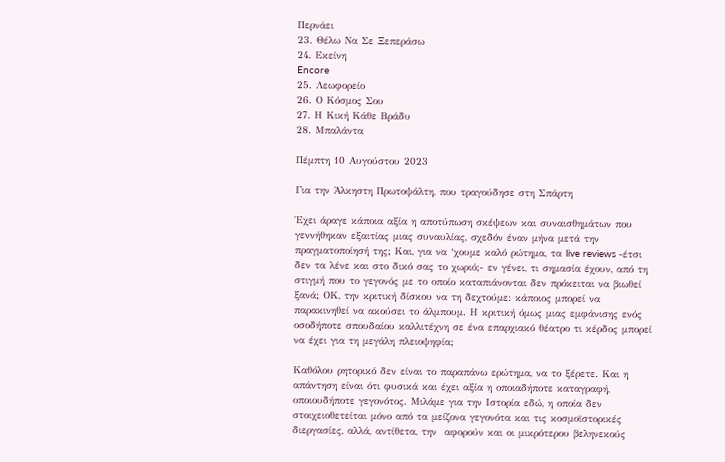Περνάει
23. Θέλω Να Σε Ξεπεράσω
24. Εκείνη
Encore
25. Λεωφορείο
26. Ο Κόσμος Σου
27. Η Κική Κάθε Βράδυ
28. Μπαλάντα

Πέμπτη 10 Αυγούστου 2023

Για την Άλκηστη Πρωτοψάλτη, που τραγούδησε στη Σπάρτη

Έχει άραγε κάποια αξία η αποτύπωση σκέψεων και συναισθημάτων που γεννήθηκαν εξαιτίας μιας συναυλίας, σχεδόν έναν μήνα μετά την πραγματοποίησή της; Και, για να ‘χουμε καλό ρώτημα, τα live reviews -έτσι δεν τα λένε και στο δικό σας το χωριό;- εν γένει, τι σημασία έχουν, από τη στιγμή που το γεγονός με το οποίο καταπιάνονται δεν πρόκειται να βιωθεί ξανά; ΟΚ, την κριτική δίσκου να τη δεχτούμε: κάποιος μπορεί να παρακινηθεί να ακούσει το άλμπουμ. Η κριτική όμως μιας εμφάνισης ενός οσοδήποτε σπουδαίου καλλιτέχνη σε ένα επαρχιακό θέατρο τι κέρδος μπορεί να έχει για τη μεγάλη πλειοψηφία;

Καθόλου ρητορικό δεν είναι το παραπάνω ερώτημα, να το ξέρετε. Και η απάντηση είναι ότι φυσικά και έχει αξία η οποιαδήποτε καταγραφή, οποιουδήποτε γεγονότος. Μιλάμε για την Ιστορία εδώ, η οποία δεν στοιχειοθετείται μόνο από τα μείζονα γεγονότα και τις κοσμοϊστορικές διεργασίες, αλλά, αντίθετα, την  αφορούν και οι μικρότερου βεληνεκούς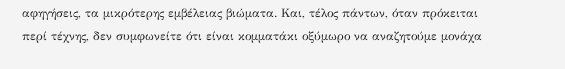αφηγήσεις, τα μικρότερης εμβέλειας βιώματα. Και, τέλος πάντων, όταν πρόκειται περί τέχνης, δεν συμφωνείτε ότι είναι κομματάκι οξύμωρο να αναζητούμε μονάχα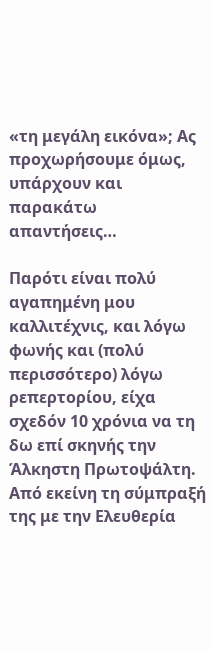«τη μεγάλη εικόνα»; Ας προχωρήσουμε όμως, υπάρχουν και παρακάτω απαντήσεις…

Παρότι είναι πολύ αγαπημένη μου καλλιτέχνις, και λόγω φωνής και (πολύ περισσότερο) λόγω ρεπερτορίου, είχα σχεδόν 10 χρόνια να τη δω επί σκηνής την Άλκηστη Πρωτοψάλτη. Από εκείνη τη σύμπραξή της με την Ελευθερία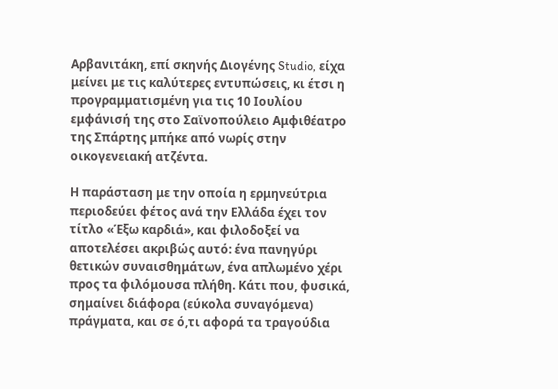Αρβανιτάκη, επί σκηνής Διογένης Studio, είχα μείνει με τις καλύτερες εντυπώσεις, κι έτσι η προγραμματισμένη για τις 10 Ιουλίου εμφάνισή της στο Σαϊνοπούλειο Αμφιθέατρο της Σπάρτης μπήκε από νωρίς στην οικογενειακή ατζέντα.

Η παράσταση με την οποία η ερμηνεύτρια περιοδεύει φέτος ανά την Ελλάδα έχει τον τίτλο «Έξω καρδιά», και φιλοδοξεί να αποτελέσει ακριβώς αυτό: ένα πανηγύρι θετικών συναισθημάτων, ένα απλωμένο χέρι προς τα φιλόμουσα πλήθη. Κάτι που, φυσικά, σημαίνει διάφορα (εύκολα συναγόμενα) πράγματα, και σε ό,τι αφορά τα τραγούδια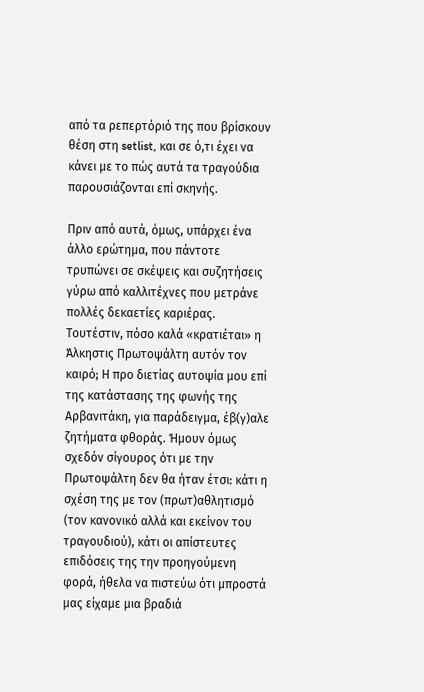από τα ρεπερτόριό της που βρίσκουν θέση στη setlist, και σε ό,τι έχει να κάνει με το πώς αυτά τα τραγούδια παρουσιάζονται επί σκηνής.

Πριν από αυτά, όμως, υπάρχει ένα άλλο ερώτημα, που πάντοτε τρυπώνει σε σκέψεις και συζητήσεις γύρω από καλλιτέχνες που μετράνε πολλές δεκαετίες καριέρας. Τουτέστιν, πόσο καλά «κρατιέται» η Άλκηστις Πρωτοψάλτη αυτόν τον καιρό; Η προ διετίας αυτοψία μου επί της κατάστασης της φωνής της Αρβανιτάκη, για παράδειγμα, έβ(γ)αλε ζητήματα φθοράς. Ήμουν όμως σχεδόν σίγουρος ότι με την Πρωτοψάλτη δεν θα ήταν έτσι: κάτι η σχέση της με τον (πρωτ)αθλητισμό (τον κανονικό αλλά και εκείνον του τραγουδιού), κάτι οι απίστευτες επιδόσεις της την προηγούμενη φορά, ήθελα να πιστεύω ότι μπροστά μας είχαμε μια βραδιά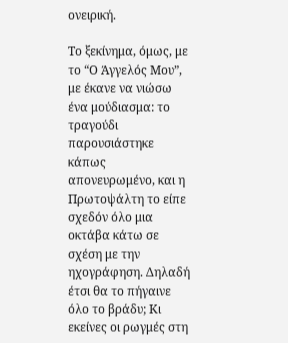ονειρική.

Το ξεκίνημα, όμως, με το “Ο Άγγελός Μου”, με έκανε να νιώσω ένα μούδιασμα: το τραγούδι παρουσιάστηκε κάπως απονευρωμένο, και η Πρωτοψάλτη το είπε σχεδόν όλο μια οκτάβα κάτω σε σχέση με την ηχογράφηση. Δηλαδή έτσι θα το πήγαινε όλο το βράδυ; Κι εκείνες οι ρωγμές στη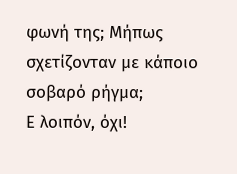φωνή της; Μήπως σχετίζονταν με κάποιο σοβαρό ρήγμα;
Ε λοιπόν, όχι!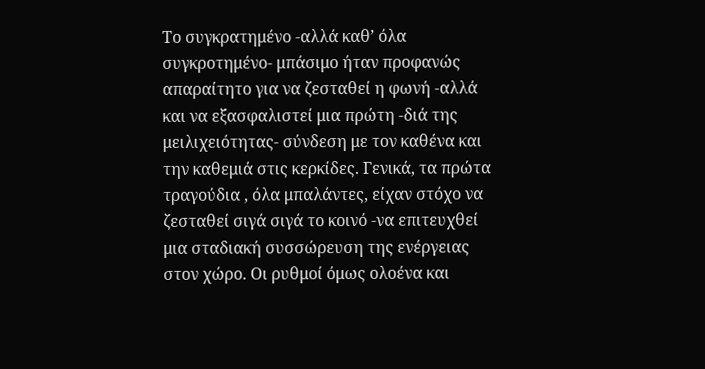Το συγκρατημένο -αλλά καθ’ όλα συγκροτημένο- μπάσιμο ήταν προφανώς απαραίτητο για να ζεσταθεί η φωνή -αλλά και να εξασφαλιστεί μια πρώτη -διά της μειλιχειότητας- σύνδεση με τον καθένα και την καθεμιά στις κερκίδες. Γενικά, τα πρώτα τραγούδια , όλα μπαλάντες, είχαν στόχο να ζεσταθεί σιγά σιγά το κοινό -να επιτευχθεί μια σταδιακή συσσώρευση της ενέργειας στον χώρο. Οι ρυθμοί όμως ολοένα και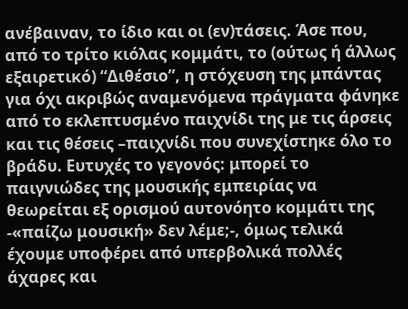ανέβαιναν, το ίδιο και οι (εν)τάσεις. Άσε που, από το τρίτο κιόλας κομμάτι, το (ούτως ή άλλως εξαιρετικό) “Διθέσιο”, η στόχευση της μπάντας για όχι ακριβώς αναμενόμενα πράγματα φάνηκε από το εκλεπτυσμένο παιχνίδι της με τις άρσεις και τις θέσεις –παιχνίδι που συνεχίστηκε όλο το βράδυ. Ευτυχές το γεγονός: μπορεί το παιγνιώδες της μουσικής εμπειρίας να θεωρείται εξ ορισμού αυτονόητο κομμάτι της -«παίζω μουσική» δεν λέμε;-, όμως τελικά έχουμε υποφέρει από υπερβολικά πολλές άχαρες και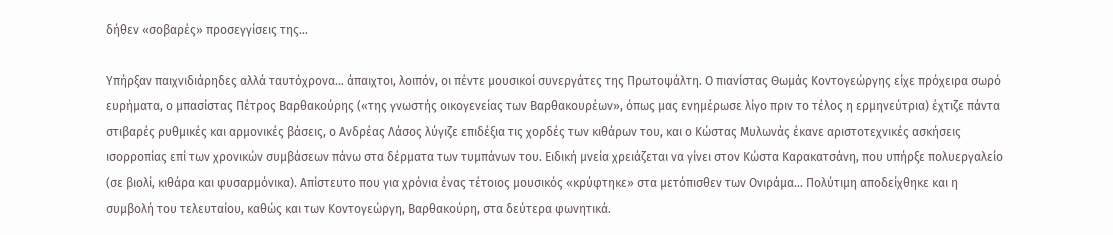δήθεν «σοβαρές» προσεγγίσεις της…

Υπήρξαν παιχνιδιάρηδες αλλά ταυτόχρονα… άπαιχτοι, λοιπόν, οι πέντε μουσικοί συνεργάτες της Πρωτοψάλτη. Ο πιανίστας Θωμάς Κοντογεώργης είχε πρόχειρα σωρό ευρήματα, ο μπασίστας Πέτρος Βαρθακούρης («της γνωστής οικογενείας των Βαρθακουρέων», όπως μας ενημέρωσε λίγο πριν το τέλος η ερμηνεύτρια) έχτιζε πάντα στιβαρές ρυθμικές και αρμονικές βάσεις, ο Ανδρέας Λάσος λύγιζε επιδέξια τις χορδές των κιθάρων του, και ο Κώστας Μυλωνάς έκανε αριστοτεχνικές ασκήσεις ισορροπίας επί των χρονικών συμβάσεων πάνω στα δέρματα των τυμπάνων του. Ειδική μνεία χρειάζεται να γίνει στον Κώστα Καρακατσάνη, που υπήρξε πολυεργαλείο (σε βιολί, κιθάρα και φυσαρμόνικα). Απίστευτο που για χρόνια ένας τέτοιος μουσικός «κρύφτηκε» στα μετόπισθεν των Ονιράμα… Πολύτιμη αποδείχθηκε και η συμβολή του τελευταίου, καθώς και των Κοντογεώργη, Βαρθακούρη, στα δεύτερα φωνητικά.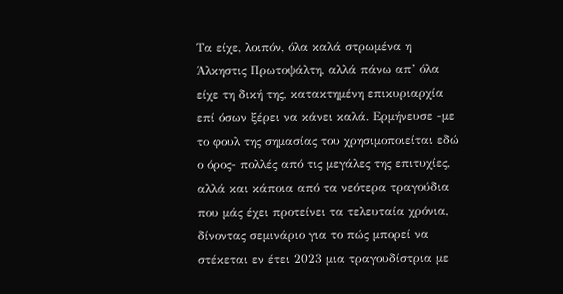Τα είχε, λοιπόν, όλα καλά στρωμένα η Άλκηστις Πρωτοψάλτη, αλλά πάνω απ’ όλα είχε τη δική της, κατακτημένη επικυριαρχία επί όσων ξέρει να κάνει καλά. Ερμήνευσε -με το φουλ της σημασίας του χρησιμοποιείται εδώ ο όρος- πολλές από τις μεγάλες της επιτυχίες, αλλά και κάποια από τα νεότερα τραγούδια που μάς έχει προτείνει τα τελευταία χρόνια, δίνοντας σεμινάριο για το πώς μπορεί να στέκεται εν έτει 2023 μια τραγουδίστρια με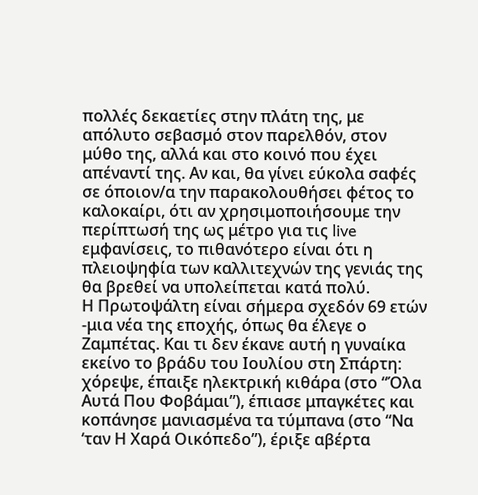πολλές δεκαετίες στην πλάτη της, με απόλυτο σεβασμό στον παρελθόν, στον μύθο της, αλλά και στο κοινό που έχει απέναντί της. Αν και, θα γίνει εύκολα σαφές σε όποιον/α την παρακολουθήσει φέτος το καλοκαίρι, ότι αν χρησιμοποιήσουμε την περίπτωσή της ως μέτρο για τις live εμφανίσεις, το πιθανότερο είναι ότι η πλειοψηφία των καλλιτεχνών της γενιάς της θα βρεθεί να υπολείπεται κατά πολύ.
Η Πρωτοψάλτη είναι σήμερα σχεδόν 69 ετών -μια νέα της εποχής, όπως θα έλεγε ο Ζαμπέτας. Και τι δεν έκανε αυτή η γυναίκα εκείνο το βράδυ του Ιουλίου στη Σπάρτη: χόρεψε, έπαιξε ηλεκτρική κιθάρα (στο “Όλα Αυτά Που Φοβάμαι”), έπιασε μπαγκέτες και κοπάνησε μανιασμένα τα τύμπανα (στο “Να ‘ταν Η Χαρά Οικόπεδο”), έριξε αβέρτα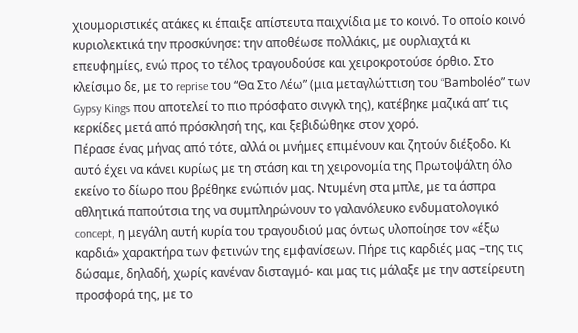χιουμοριστικές ατάκες κι έπαιξε απίστευτα παιχνίδια με το κοινό. Το οποίο κοινό κυριολεκτικά την προσκύνησε: την αποθέωσε πολλάκις, με ουρλιαχτά κι επευφημίες, ενώ προς το τέλος τραγουδούσε και χειροκροτούσε όρθιο. Στο κλείσιμο δε, με το reprise του “Θα Στο Λέω” (μια μεταγλώττιση του “Bamboléo” των Gypsy Kings που αποτελεί το πιο πρόσφατο σινγκλ της), κατέβηκε μαζικά απ’ τις κερκίδες μετά από πρόσκλησή της, και ξεβιδώθηκε στον χορό.
Πέρασε ένας μήνας από τότε, αλλά οι μνήμες επιμένουν και ζητούν διέξοδο. Κι αυτό έχει να κάνει κυρίως με τη στάση και τη χειρονομία της Πρωτοψάλτη όλο εκείνο το δίωρο που βρέθηκε ενώπιόν μας. Ντυμένη στα μπλε, με τα άσπρα αθλητικά παπούτσια της να συμπληρώνουν το γαλανόλευκο ενδυματολογικό concept, η μεγάλη αυτή κυρία του τραγουδιού μας όντως υλοποίησε τον «έξω καρδιά» χαρακτήρα των φετινών της εμφανίσεων. Πήρε τις καρδιές μας –της τις δώσαμε, δηλαδή, χωρίς κανέναν δισταγμό- και μας τις μάλαξε με την αστείρευτη προσφορά της, με το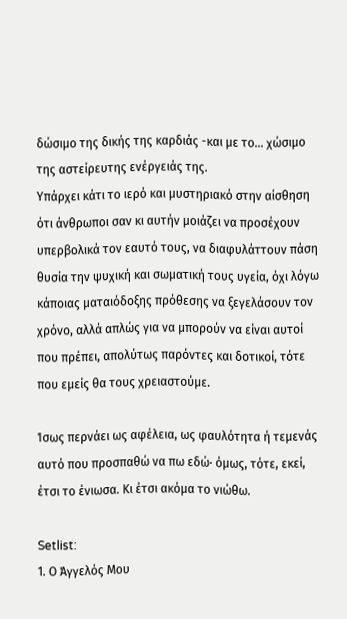δώσιμο της δικής της καρδιάς -και με το… χώσιμο της αστείρευτης ενέργειάς της.
Υπάρχει κάτι το ιερό και μυστηριακό στην αίσθηση ότι άνθρωποι σαν κι αυτήν μοιάζει να προσέχουν υπερβολικά τον εαυτό τους, να διαφυλάττουν πάση θυσία την ψυχική και σωματική τους υγεία, όχι λόγω κάποιας ματαιόδοξης πρόθεσης να ξεγελάσουν τον χρόνο, αλλά απλώς για να μπορούν να είναι αυτοί που πρέπει, απολύτως παρόντες και δοτικοί, τότε που εμείς θα τους χρειαστούμε.

Ίσως περνάει ως αφέλεια, ως φαυλότητα ή τεμενάς αυτό που προσπαθώ να πω εδώ· όμως, τότε, εκεί, έτσι το ένιωσα. Κι έτσι ακόμα το νιώθω.

Setlist:
1. Ο Άγγελός Μου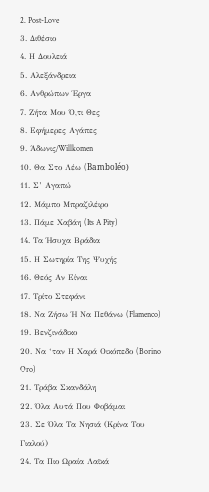2. Post-Love
3. Διθέσιο
4. Η Δουλειά
5. Αλεξάνδρεια
6. Ανθρώπων Έργα
7. Ζήτα Μου Ό,τι Θες
8. Εφήμερες Αγάπες
9. Άδωνις/Willkomen
10. Θα Στο Λέω (Bamboléo)
11. Σ’ Αγαπώ
12. Μάμπο Μπραζιλέιρο
13. Πάμε Χαβάη (Its A Pity)
14. Τα Ήσυχα Βράδια
15. Η Σωτηρία Της Ψυχής
16. Θεός Αν Είναι
17. Τρίτο Στεφάνι
18. Να Ζήσω Ή Να Πεθάνω (Flamenco)
19. Βενζινάδικο
20. Να ‘ταν Η Χαρά Οικόπεδο (Borino Oro)
21. Τράβα Σκανδάλη
22. Όλα Αυτά Που Φοβάμαι
23. Σε Όλα Τα Νησιά (Κρίνα Του Γιαλού)
24. Τα Πιο Ωραία Λαϊκά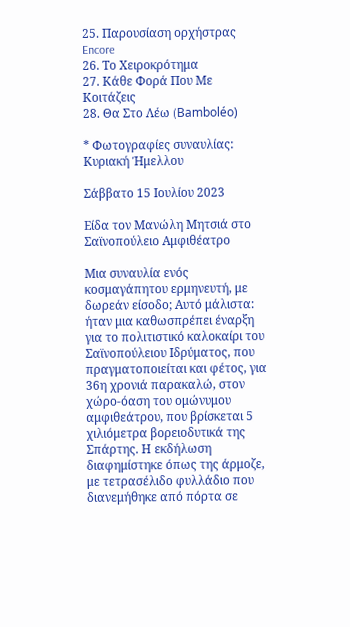25. Παρουσίαση ορχήστρας
Encore
26. Το Χειροκρότημα
27. Κάθε Φορά Που Με Κοιτάζεις
28. Θα Στο Λέω (Bamboléo)

* Φωτογραφίες συναυλίας: Κυριακή Ήμελλου

Σάββατο 15 Ιουλίου 2023

Είδα τον Μανώλη Μητσιά στο Σαϊνοπούλειο Αμφιθέατρο

Μια συναυλία ενός κοσμαγάπητου ερμηνευτή, με δωρεάν είσοδο; Αυτό μάλιστα: ήταν μια καθωσπρέπει έναρξη για το πολιτιστικό καλοκαίρι του Σαϊνοπούλειου Ιδρύματος, που πραγματοποιείται και φέτος, για 36η χρονιά παρακαλώ, στον χώρο-όαση του ομώνυμου αμφιθεάτρου, που βρίσκεται 5 χιλιόμετρα βορειοδυτικά της Σπάρτης. Η εκδήλωση διαφημίστηκε όπως της άρμοζε, με τετρασέλιδο φυλλάδιο που διανεμήθηκε από πόρτα σε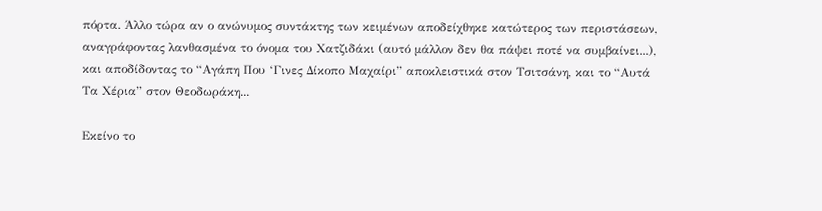πόρτα. Άλλο τώρα αν ο ανώνυμος συντάκτης των κειμένων αποδείχθηκε κατώτερος των περιστάσεων, αναγράφοντας λανθασμένα το όνομα του Χατζιδάκι (αυτό μάλλον δεν θα πάψει ποτέ να συμβαίνει...), και αποδίδοντας το “Αγάπη Που ‘Γινες Δίκοπο Μαχαίρι” αποκλειστικά στον Τσιτσάνη, και το “Αυτά Τα Χέρια” στον Θεοδωράκη...

Εκείνο το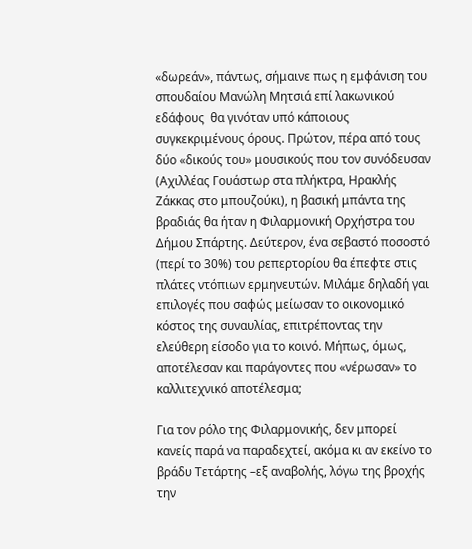«δωρεάν», πάντως, σήμαινε πως η εμφάνιση του σπουδαίου Μανώλη Μητσιά επί λακωνικού εδάφους  θα γινόταν υπό κάποιους συγκεκριμένους όρους. Πρώτον, πέρα από τους δύο «δικούς του» μουσικούς που τον συνόδευσαν (Αχιλλέας Γουάστωρ στα πλήκτρα, Ηρακλής Ζάκκας στο μπουζούκι), η βασική μπάντα της βραδιάς θα ήταν η Φιλαρμονική Ορχήστρα του Δήμου Σπάρτης. Δεύτερον, ένα σεβαστό ποσοστό (περί το 30%) του ρεπερτορίου θα έπεφτε στις πλάτες ντόπιων ερμηνευτών. Μιλάμε δηλαδή γαι επιλογές που σαφώς μείωσαν το οικονομικό κόστος της συναυλίας, επιτρέποντας την ελεύθερη είσοδο για το κοινό. Μήπως, όμως, αποτέλεσαν και παράγοντες που «νέρωσαν» το καλλιτεχνικό αποτέλεσμα;

Για τον ρόλο της Φιλαρμονικής, δεν μπορεί κανείς παρά να παραδεχτεί, ακόμα κι αν εκείνο το βράδυ Τετάρτης –εξ αναβολής, λόγω της βροχής την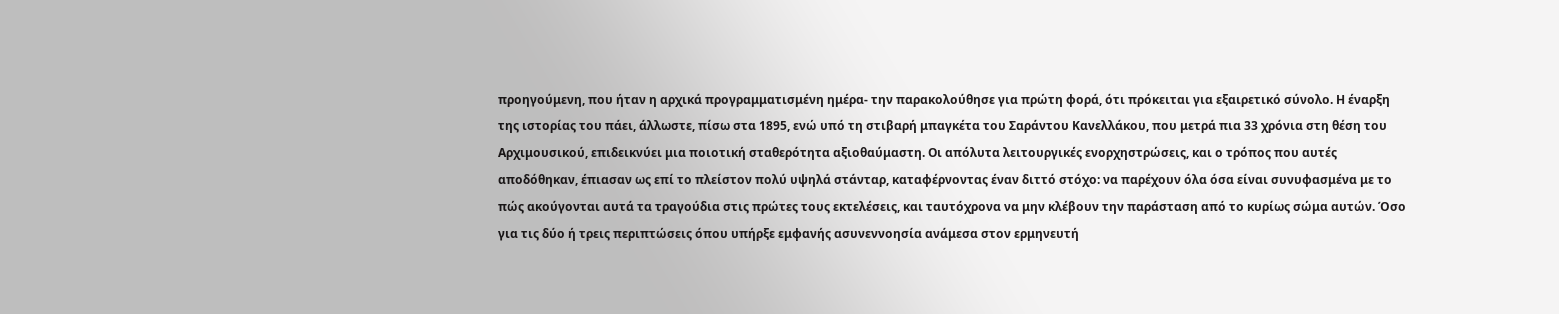προηγούμενη, που ήταν η αρχικά προγραμματισμένη ημέρα- την παρακολούθησε για πρώτη φορά, ότι πρόκειται για εξαιρετικό σύνολο. Η έναρξη της ιστορίας του πάει, άλλωστε, πίσω στα 1895, ενώ υπό τη στιβαρή μπαγκέτα του Σαράντου Κανελλάκου, που μετρά πια 33 χρόνια στη θέση του Αρχιμουσικού, επιδεικνύει μια ποιοτική σταθερότητα αξιοθαύμαστη. Οι απόλυτα λειτουργικές ενορχηστρώσεις, και ο τρόπος που αυτές αποδόθηκαν, έπιασαν ως επί το πλείστον πολύ υψηλά στάνταρ, καταφέρνοντας έναν διττό στόχο: να παρέχουν όλα όσα είναι συνυφασμένα με το πώς ακούγονται αυτά τα τραγούδια στις πρώτες τους εκτελέσεις, και ταυτόχρονα να μην κλέβουν την παράσταση από το κυρίως σώμα αυτών. Όσο για τις δύο ή τρεις περιπτώσεις όπου υπήρξε εμφανής ασυνεννοησία ανάμεσα στον ερμηνευτή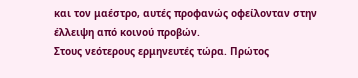και τον μαέστρο, αυτές προφανώς οφείλονταν στην έλλειψη από κοινού προβών.
Στους νεότερους ερμηνευτές τώρα. Πρώτος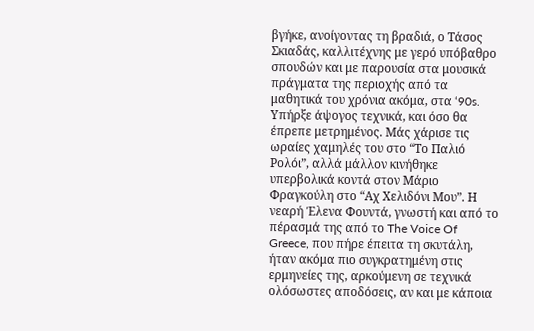βγήκε, ανοίγοντας τη βραδιά, ο Τάσος Σκιαδάς, καλλιτέχνης με γερό υπόβαθρο σπουδών και με παρουσία στα μουσικά πράγματα της περιοχής από τα μαθητικά του χρόνια ακόμα, στα ‘90s. Υπήρξε άψογος τεχνικά, και όσο θα έπρεπε μετρημένος. Μάς χάρισε τις ωραίες χαμηλές του στο “Το Παλιό Ρολόι”, αλλά μάλλον κινήθηκε υπερβολικά κοντά στον Μάριο Φραγκούλη στο “Αχ Χελιδόνι Μου”. Η νεαρή Έλενα Φουντά, γνωστή και από το πέρασμά της από το The Voice Of Greece, που πήρε έπειτα τη σκυτάλη, ήταν ακόμα πιο συγκρατημένη στις ερμηνείες της, αρκούμενη σε τεχνικά ολόσωστες αποδόσεις, αν και με κάποια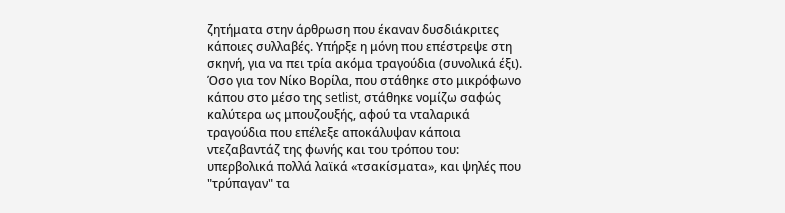ζητήματα στην άρθρωση που έκαναν δυσδιάκριτες κάποιες συλλαβές. Υπήρξε η μόνη που επέστρεψε στη σκηνή, για να πει τρία ακόμα τραγούδια (συνολικά έξι). Όσο για τον Νίκο Βορίλα, που στάθηκε στο μικρόφωνο κάπου στο μέσο της setlist, στάθηκε νομίζω σαφώς καλύτερα ως μπουζουξής, αφού τα νταλαρικά τραγούδια που επέλεξε αποκάλυψαν κάποια ντεζαβαντάζ της φωνής και του τρόπου του: υπερβολικά πολλά λαϊκά «τσακίσματα», και ψηλές που "τρύπαγαν" τα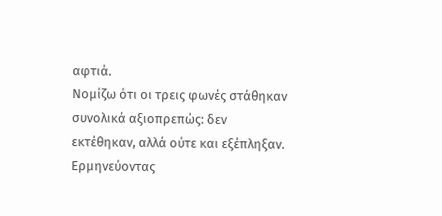αφτιά.
Νομίζω ότι οι τρεις φωνές στάθηκαν συνολικά αξιοπρεπώς: δεν εκτέθηκαν, αλλά ούτε και εξέπληξαν. Ερμηνεύοντας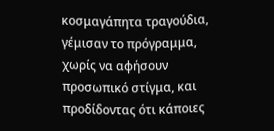κοσμαγάπητα τραγούδια, γέμισαν το πρόγραμμα, χωρίς να αφήσουν προσωπικό στίγμα, και προδίδοντας ότι κάποιες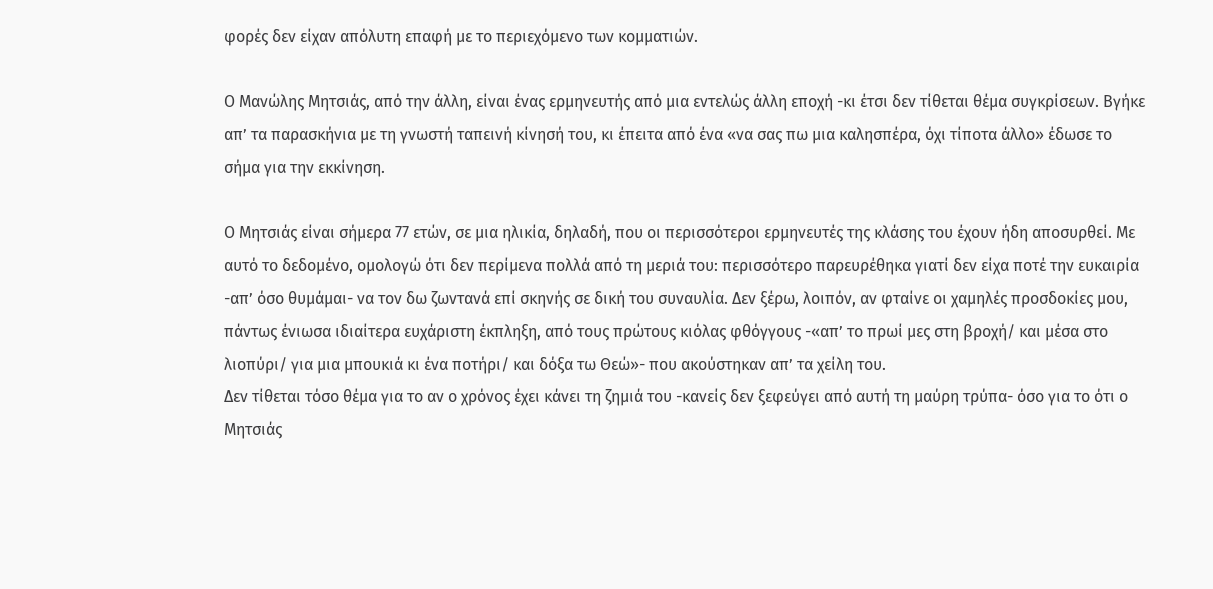φορές δεν είχαν απόλυτη επαφή με το περιεχόμενο των κομματιών.

Ο Μανώλης Μητσιάς, από την άλλη, είναι ένας ερμηνευτής από μια εντελώς άλλη εποχή -κι έτσι δεν τίθεται θέμα συγκρίσεων. Βγήκε απ’ τα παρασκήνια με τη γνωστή ταπεινή κίνησή του, κι έπειτα από ένα «να σας πω μια καλησπέρα, όχι τίποτα άλλο» έδωσε το σήμα για την εκκίνηση.

Ο Μητσιάς είναι σήμερα 77 ετών, σε μια ηλικία, δηλαδή, που οι περισσότεροι ερμηνευτές της κλάσης του έχουν ήδη αποσυρθεί. Με αυτό το δεδομένο, ομολογώ ότι δεν περίμενα πολλά από τη μεριά του: περισσότερο παρευρέθηκα γιατί δεν είχα ποτέ την ευκαιρία -απ’ όσο θυμάμαι- να τον δω ζωντανά επί σκηνής σε δική του συναυλία. Δεν ξέρω, λοιπόν, αν φταίνε οι χαμηλές προσδοκίες μου, πάντως ένιωσα ιδιαίτερα ευχάριστη έκπληξη, από τους πρώτους κιόλας φθόγγους -«απ’ το πρωί μες στη βροχή/ και μέσα στο λιοπύρι/ για μια μπουκιά κι ένα ποτήρι/ και δόξα τω Θεώ»- που ακούστηκαν απ’ τα χείλη του.
Δεν τίθεται τόσο θέμα για το αν ο χρόνος έχει κάνει τη ζημιά του -κανείς δεν ξεφεύγει από αυτή τη μαύρη τρύπα- όσο για το ότι ο Μητσιάς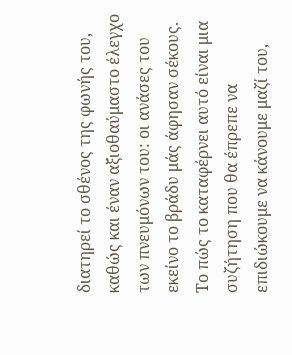διατηρεί το σθένος της φωνής του, καθώς και έναν αξιοθαύμαστο έλεγχο των πνευμόνων του: οι ανάσες του εκείνο το βράδυ μάς άφησαν σέκους. Το πώς το καταφέρνει αυτό είναι μια συζήτηση που θα έπρεπε να επιδιώκουμε να κάνουμε μαζί του,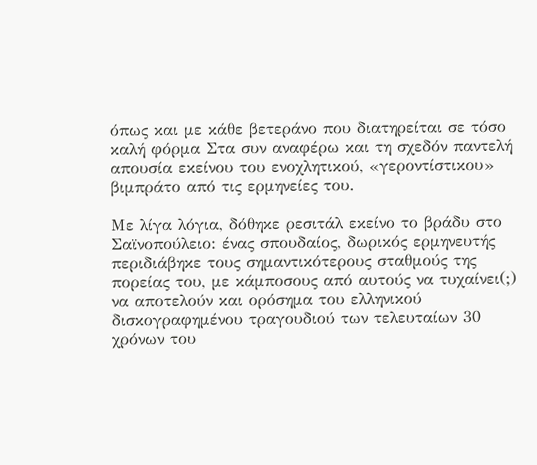όπως και με κάθε βετεράνο που διατηρείται σε τόσο καλή φόρμα Στα συν αναφέρω και τη σχεδόν παντελή απουσία εκείνου του ενοχλητικού, «γεροντίστικου» βιμπράτο από τις ερμηνείες του.

Με λίγα λόγια, δόθηκε ρεσιτάλ εκείνο το βράδυ στο Σαϊνοπούλειο: ένας σπουδαίος, δωρικός ερμηνευτής περιδιάβηκε τους σημαντικότερους σταθμούς της πορείας του, με κάμποσους από αυτούς να τυχαίνει(;) να αποτελούν και ορόσημα του ελληνικού δισκογραφημένου τραγουδιού των τελευταίων 30 χρόνων του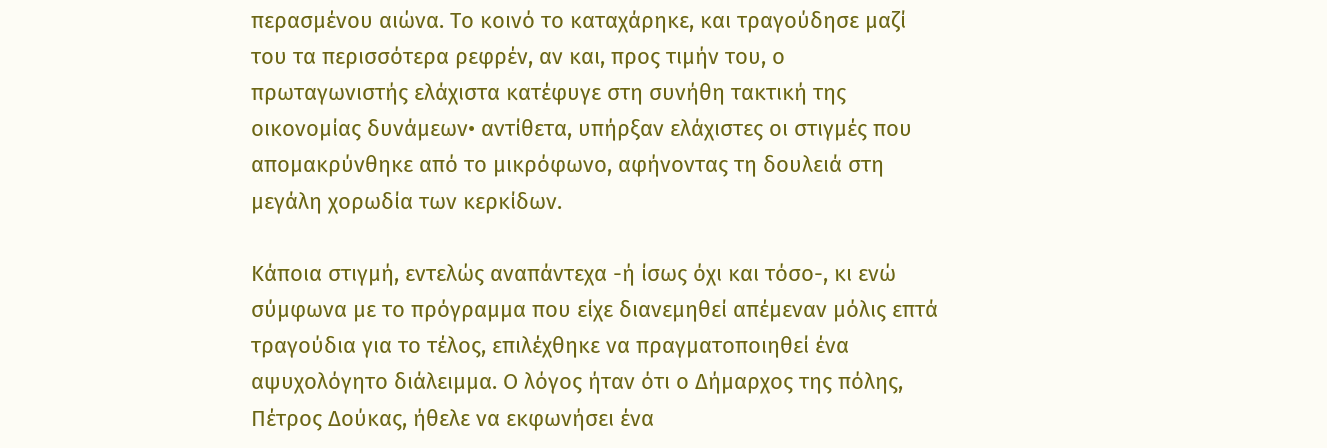περασμένου αιώνα. Το κοινό το καταχάρηκε, και τραγούδησε μαζί του τα περισσότερα ρεφρέν, αν και, προς τιμήν του, ο πρωταγωνιστής ελάχιστα κατέφυγε στη συνήθη τακτική της οικονομίας δυνάμεων• αντίθετα, υπήρξαν ελάχιστες οι στιγμές που απομακρύνθηκε από το μικρόφωνο, αφήνοντας τη δουλειά στη μεγάλη χορωδία των κερκίδων.

Κάποια στιγμή, εντελώς αναπάντεχα -ή ίσως όχι και τόσο-, κι ενώ σύμφωνα με το πρόγραμμα που είχε διανεμηθεί απέμεναν μόλις επτά τραγούδια για το τέλος, επιλέχθηκε να πραγματοποιηθεί ένα αψυχολόγητο διάλειμμα. Ο λόγος ήταν ότι ο Δήμαρχος της πόλης, Πέτρος Δούκας, ήθελε να εκφωνήσει ένα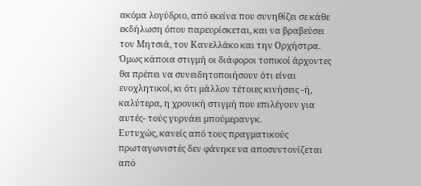ακόμα λογύδριο, από εκείνα που συνηθίζει σε κάθε εκδήλωση όπου παρευρίσκεται, και να βραβεύσει τον Μητσιά, τον Κανελλάκο και την Ορχήστρα. Όμως κάποια στιγμή οι διάφοροι τοπικοί άρχοντες θα πρέπει να συνειδητοποιήσουν ότι είναι ενοχλητικοί, κι ότι μάλλον τέτοιες κινήσεις -ή, καλύτερα, η χρονική στιγμή που επιλέγουν για αυτές- τούς γυρνάει μπούμερανγκ.
Ευτυχώς, κανείς από τους πραγματικούς πρωταγωνιστές δεν φάνηκε να αποσυντονίζεται από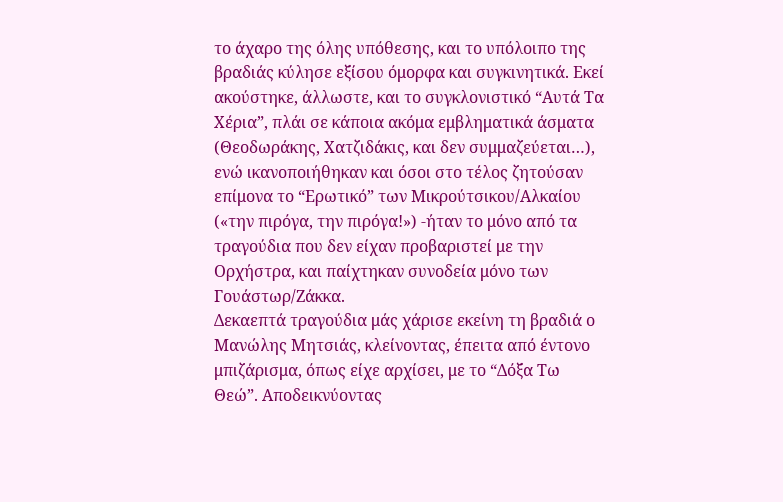το άχαρο της όλης υπόθεσης, και το υπόλοιπο της βραδιάς κύλησε εξίσου όμορφα και συγκινητικά. Εκεί ακούστηκε, άλλωστε, και το συγκλονιστικό “Αυτά Τα Χέρια”, πλάι σε κάποια ακόμα εμβληματικά άσματα (Θεοδωράκης, Χατζιδάκις, και δεν συμμαζεύεται…), ενώ ικανοποιήθηκαν και όσοι στο τέλος ζητούσαν επίμονα το “Ερωτικό” των Μικρούτσικου/Αλκαίου («την πιρόγα, την πιρόγα!») -ήταν το μόνο από τα τραγούδια που δεν είχαν προβαριστεί με την Ορχήστρα, και παίχτηκαν συνοδεία μόνο των Γουάστωρ/Ζάκκα.
Δεκαεπτά τραγούδια μάς χάρισε εκείνη τη βραδιά ο Μανώλης Μητσιάς, κλείνοντας, έπειτα από έντονο μπιζάρισμα, όπως είχε αρχίσει, με το “Δόξα Τω Θεώ”. Αποδεικνύοντας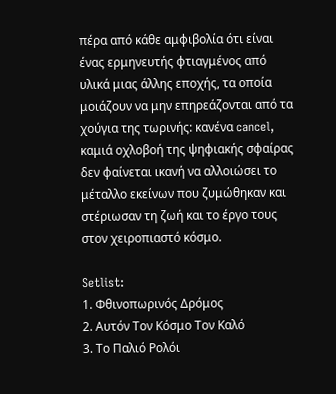πέρα από κάθε αμφιβολία ότι είναι ένας ερμηνευτής φτιαγμένος από υλικά μιας άλλης εποχής, τα οποία μοιάζουν να μην επηρεάζονται από τα χούγια της τωρινής: κανένα cancel, καμιά οχλοβοή της ψηφιακής σφαίρας δεν φαίνεται ικανή να αλλοιώσει το μέταλλο εκείνων που ζυμώθηκαν και στέριωσαν τη ζωή και το έργο τους στον χειροπιαστό κόσμο.

Setlist:
1. Φθινοπωρινός Δρόμος
2. Αυτόν Τον Κόσμο Τον Καλό
3. Το Παλιό Ρολόι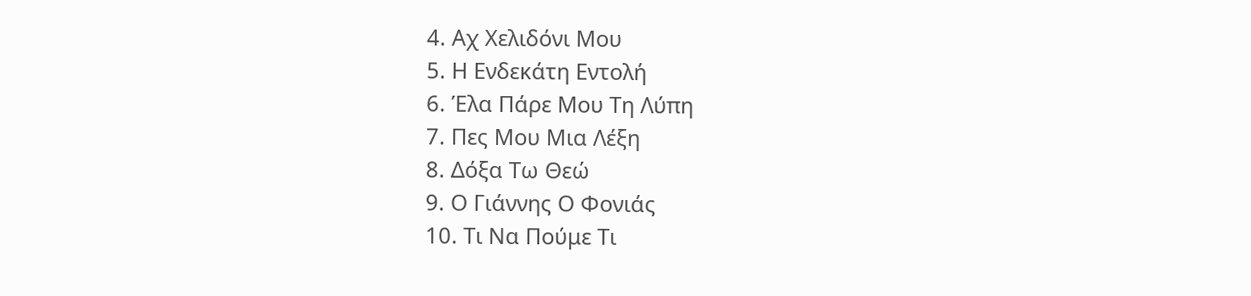4. Αχ Χελιδόνι Μου
5. Η Ενδεκάτη Εντολή
6. Έλα Πάρε Μου Τη Λύπη
7. Πες Μου Μια Λέξη
8. Δόξα Τω Θεώ
9. Ο Γιάννης Ο Φονιάς
10. Τι Να Πούμε Τι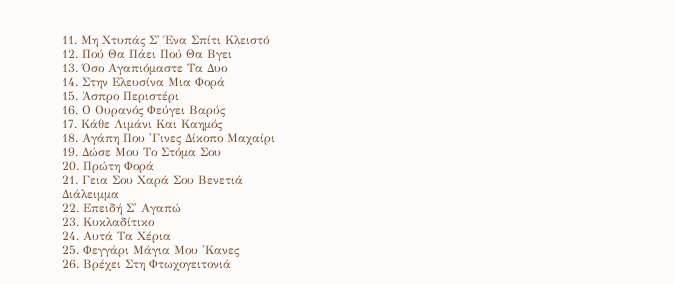11. Μη Χτυπάς Σ' Ένα Σπίτι Κλειστό
12. Πού Θα Πάει Πού Θα Βγει
13. Όσο Αγαπιόμαστε Τα Δυο
14. Στην Ελευσίνα Μια Φορά
15. Άσπρο Περιστέρι
16. Ο Ουρανός Φεύγει Βαρύς
17. Κάθε Λιμάνι Και Καημός
18. Αγάπη Που 'Γινες Δίκοπο Μαχαίρι
19. Δώσε Μου Το Στόμα Σου
20. Πρώτη Φορά
21. Γεια Σου Χαρά Σου Βενετιά
Διάλειμμα
22. Επειδή Σ' Αγαπώ
23. Κυκλαδίτικο
24. Αυτά Τα Χέρια
25. Φεγγάρι Μάγια Μου 'Κανες
26. Βρέχει Στη Φτωχογειτονιά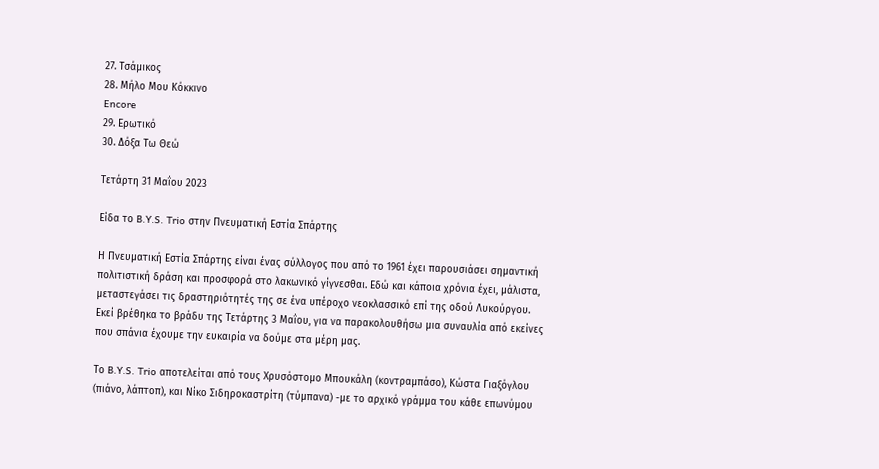27. Τσάμικος
28. Μήλο Μου Κόκκινο
Encore
29. Ερωτικό
30. Δόξα Τω Θεώ

Τετάρτη 31 Μαΐου 2023

Είδα το B.Y.S. Trio στην Πνευματική Εστία Σπάρτης

Η Πνευματική Εστία Σπάρτης είναι ένας σύλλογος που από το 1961 έχει παρουσιάσει σημαντική  πολιτιστική δράση και προσφορά στο λακωνικό γίγνεσθαι. Εδώ και κάποια χρόνια έχει, μάλιστα, μεταστεγάσει τις δραστηριότητές της σε ένα υπέροχο νεοκλασσικό επί της οδού Λυκούργου. Εκεί βρέθηκα το βράδυ της Τετάρτης 3 Μαΐου, για να παρακολουθήσω μια συναυλία από εκείνες που σπάνια έχουμε την ευκαιρία να δούμε στα μέρη μας.

Το B.Y.S. Trio αποτελείται από τους Χρυσόστομο Μπουκάλη (κοντραμπάσο), Κώστα Γιαξόγλου (πιάνο, λάπτοπ), και Νίκο Σιδηροκαστρίτη (τύμπανα) -με το αρχικό γράμμα του κάθε επωνύμου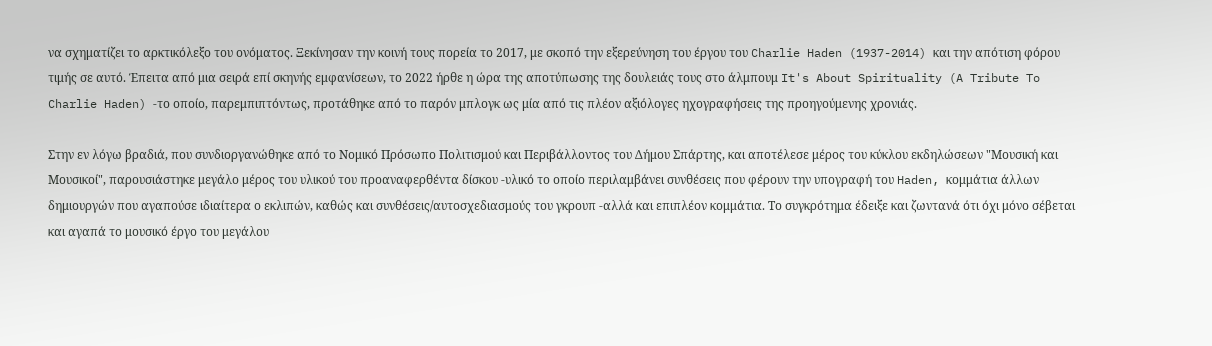να σχηματίζει το αρκτικόλεξο του ονόματος. Ξεκίνησαν την κοινή τους πορεία το 2017, με σκοπό την εξερεύνηση του έργου του Charlie Haden (1937-2014) και την απότιση φόρου τιμής σε αυτό. Έπειτα από μια σειρά επί σκηνής εμφανίσεων, το 2022 ήρθε η ώρα της αποτύπωσης της δουλειάς τους στο άλμπουμ It's About Spirituality (A Tribute To Charlie Haden) -το οποίο, παρεμπιπτόντως, προτάθηκε από το παρόν μπλογκ ως μία από τις πλέον αξιόλογες ηχογραφήσεις της προηγούμενης χρονιάς.

Στην εν λόγω βραδιά, που συνδιοργανώθηκε από το Νομικό Πρόσωπο Πολιτισμού και Περιβάλλοντος του Δήμου Σπάρτης, και αποτέλεσε μέρος του κύκλου εκδηλώσεων "Μουσική και Μουσικοί", παρουσιάστηκε μεγάλο μέρος του υλικού του προαναφερθέντα δίσκου -υλικό το οποίο περιλαμβάνει συνθέσεις που φέρουν την υπογραφή του Haden, κομμάτια άλλων δημιουργών που αγαπούσε ιδιαίτερα ο εκλιπών, καθώς και συνθέσεις/αυτοσχεδιασμούς του γκρουπ -αλλά και επιπλέον κομμάτια. Το συγκρότημα έδειξε και ζωντανά ότι όχι μόνο σέβεται και αγαπά το μουσικό έργο του μεγάλου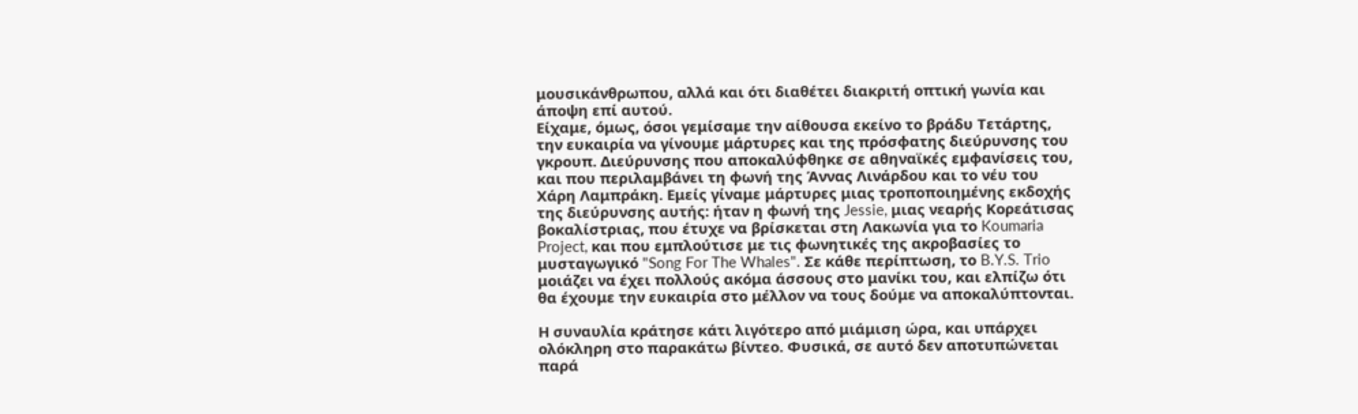μουσικάνθρωπου, αλλά και ότι διαθέτει διακριτή οπτική γωνία και άποψη επί αυτού.
Είχαμε, όμως, όσοι γεμίσαμε την αίθουσα εκείνο το βράδυ Τετάρτης, την ευκαιρία να γίνουμε μάρτυρες και της πρόσφατης διεύρυνσης του γκρουπ. Διεύρυνσης που αποκαλύφθηκε σε αθηναϊκές εμφανίσεις του, και που περιλαμβάνει τη φωνή της Άννας Λινάρδου και το νέυ του Χάρη Λαμπράκη. Εμείς γίναμε μάρτυρες μιας τροποποιημένης εκδοχής της διεύρυνσης αυτής: ήταν η φωνή της Jessie, μιας νεαρής Κορεάτισας βοκαλίστριας, που έτυχε να βρίσκεται στη Λακωνία για το Koumaria Project, και που εμπλούτισε με τις φωνητικές της ακροβασίες το μυσταγωγικό "Song For The Whales". Σε κάθε περίπτωση, το B.Y.S. Trio μοιάζει να έχει πολλούς ακόμα άσσους στο μανίκι του, και ελπίζω ότι θα έχουμε την ευκαιρία στο μέλλον να τους δούμε να αποκαλύπτονται.

Η συναυλία κράτησε κάτι λιγότερο από μιάμιση ώρα, και υπάρχει ολόκληρη στο παρακάτω βίντεο. Φυσικά, σε αυτό δεν αποτυπώνεται παρά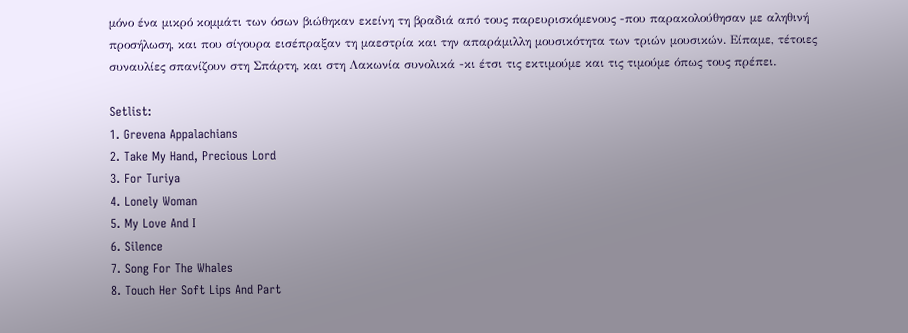μόνο ένα μικρό κομμάτι των όσων βιώθηκαν εκείνη τη βραδιά από τους παρευρισκόμενους -που παρακολούθησαν με αληθινή προσήλωση, και που σίγουρα εισέπραξαν τη μαεστρία και την απαράμιλλη μουσικότητα των τριών μουσικών. Είπαμε, τέτοιες συναυλίες σπανίζουν στη Σπάρτη, και στη Λακωνία συνολικά -κι έτσι τις εκτιμούμε και τις τιμούμε όπως τους πρέπει.

Setlist:
1. Grevena Appalachians
2. Take My Hand, Precious Lord
3. For Turiya
4. Lonely Woman
5. My Love And I
6. Silence
7. Song For The Whales
8. Touch Her Soft Lips And Part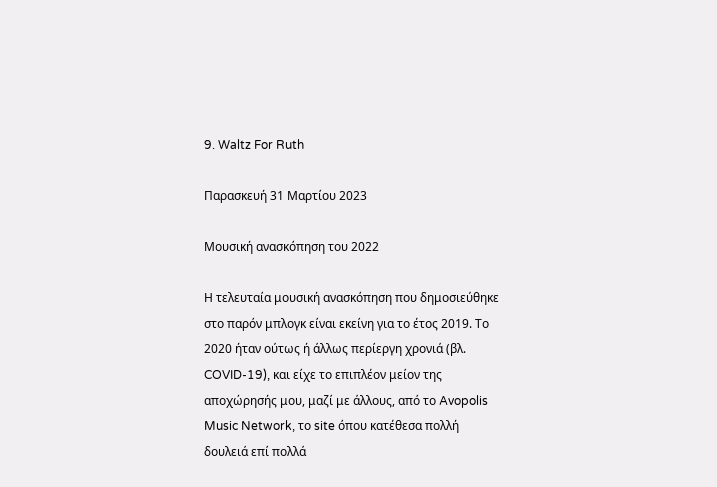9. Waltz For Ruth

Παρασκευή 31 Μαρτίου 2023

Μουσική ανασκόπηση του 2022

Η τελευταία μουσική ανασκόπηση που δημοσιεύθηκε στο παρόν μπλογκ είναι εκείνη για το έτος 2019. Το 2020 ήταν ούτως ή άλλως περίεργη χρονιά (βλ. COVID-19), και είχε το επιπλέον μείον της αποχώρησής μου, μαζί με άλλους, από το Avopolis Music Network, το site όπου κατέθεσα πολλή δουλειά επί πολλά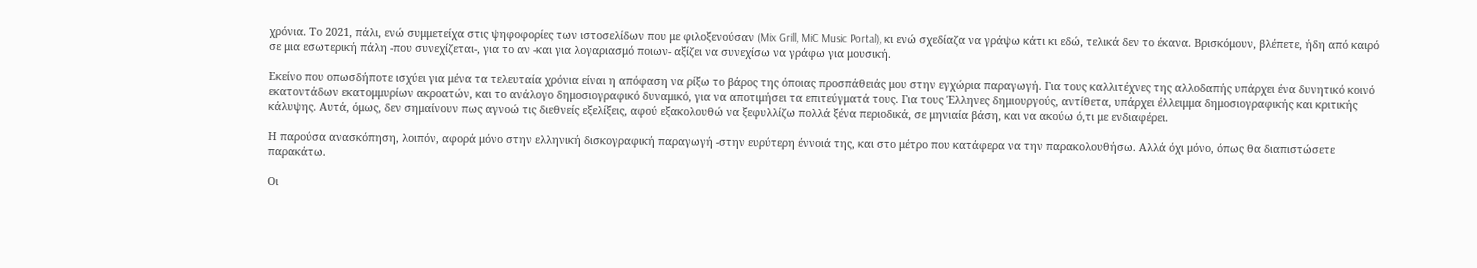χρόνια. Το 2021, πάλι, ενώ συμμετείχα στις ψηφοφορίες των ιστοσελίδων που με φιλοξενούσαν (Mix Grill, MiC Music Portal), κι ενώ σχεδίαζα να γράψω κάτι κι εδώ, τελικά δεν το έκανα. Βρισκόμουν, βλέπετε, ήδη από καιρό σε μια εσωτερική πάλη -που συνεχίζεται-, για το αν -και για λογαριασμό ποιων- αξίζει να συνεχίσω να γράφω για μουσική.

Εκείνο που οπωσδήποτε ισχύει για μένα τα τελευταία χρόνια είναι η απόφαση να ρίξω το βάρος της όποιας προσπάθειάς μου στην εγχώρια παραγωγή. Για τους καλλιτέχνες της αλλοδαπής υπάρχει ένα δυνητικό κοινό εκατοντάδων εκατομμυρίων ακροατών, και το ανάλογο δημοσιογραφικό δυναμικό, για να αποτιμήσει τα επιτεύγματά τους. Για τους Έλληνες δημιουργούς, αντίθετα, υπάρχει έλλειμμα δημοσιογραφικής και κριτικής κάλυψης. Αυτά, όμως, δεν σημαίνουν πως αγνοώ τις διεθνείς εξελίξεις, αφού εξακολουθώ να ξεφυλλίζω πολλά ξένα περιοδικά, σε μηνιαία βάση, και να ακούω ό,τι με ενδιαφέρει.

Η παρούσα ανασκόπηση, λοιπόν, αφορά μόνο στην ελληνική δισκογραφική παραγωγή -στην ευρύτερη έννοιά της, και στο μέτρο που κατάφερα να την παρακολουθήσω. Αλλά όχι μόνο, όπως θα διαπιστώσετε παρακάτω.

Οι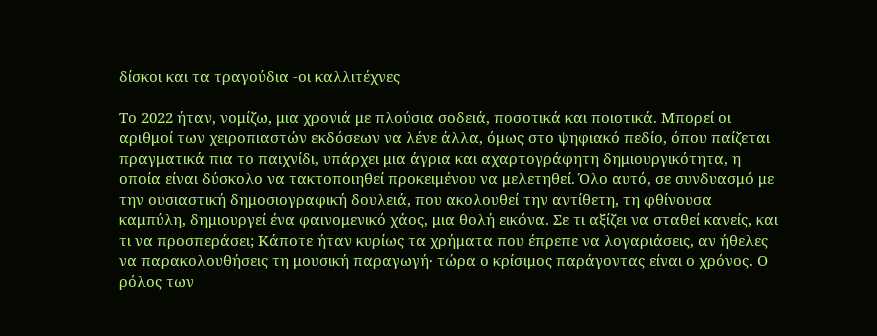δίσκοι και τα τραγούδια -οι καλλιτέχνες

Το 2022 ήταν, νομίζω, μια χρονιά με πλούσια σοδειά, ποσοτικά και ποιοτικά. Μπορεί οι αριθμοί των χειροπιαστών εκδόσεων να λένε άλλα, όμως στο ψηφιακό πεδίο, όπου παίζεται πραγματικά πια το παιχνίδι, υπάρχει μια άγρια και αχαρτογράφητη δημιουργικότητα, η οποία είναι δύσκολο να τακτοποιηθεί προκειμένου να μελετηθεί. Όλο αυτό, σε συνδυασμό με την ουσιαστική δημοσιογραφική δουλειά, που ακολουθεί την αντίθετη, τη φθίνουσα καμπύλη, δημιουργεί ένα φαινομενικό χάος, μια θολή εικόνα. Σε τι αξίζει να σταθεί κανείς, και τι να προσπεράσει; Κάποτε ήταν κυρίως τα χρήματα που έπρεπε να λογαριάσεις, αν ήθελες να παρακολουθήσεις τη μουσική παραγωγή· τώρα ο κρίσιμος παράγοντας είναι ο χρόνος. Ο ρόλος των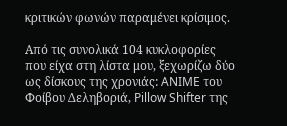κριτικών φωνών παραμένει κρίσιμος.

Από τις συνολικά 104 κυκλοφορίες που είχα στη λίστα μου, ξεχωρίζω δύο ως δίσκους της χρονιάς: ANIME του Φοίβου Δεληβοριά, Pillow Shifter της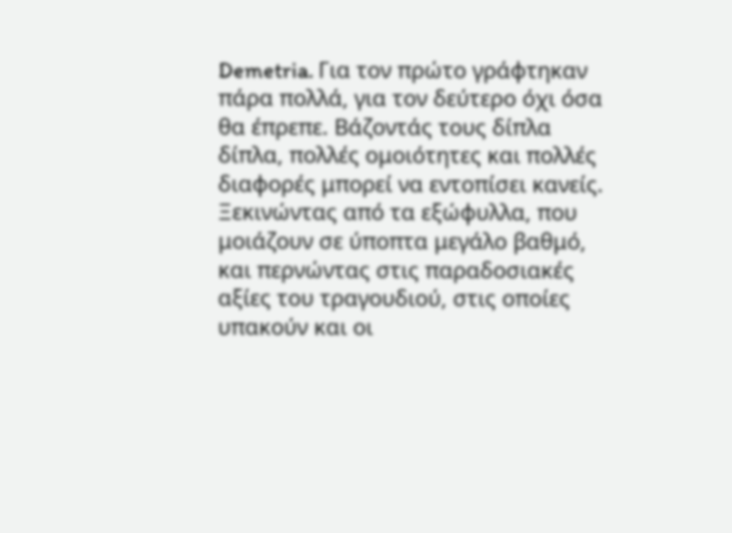Demetria. Για τον πρώτο γράφτηκαν πάρα πολλά, για τον δεύτερο όχι όσα θα έπρεπε. Βάζοντάς τους δίπλα δίπλα, πολλές ομοιότητες και πολλές διαφορές μπορεί να εντοπίσει κανείς. Ξεκινώντας από τα εξώφυλλα, που μοιάζουν σε ύποπτα μεγάλο βαθμό, και περνώντας στις παραδοσιακές αξίες του τραγουδιού, στις οποίες υπακούν και οι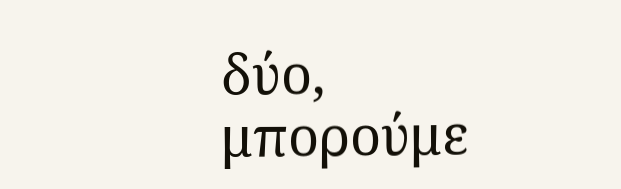δύο, μπορούμε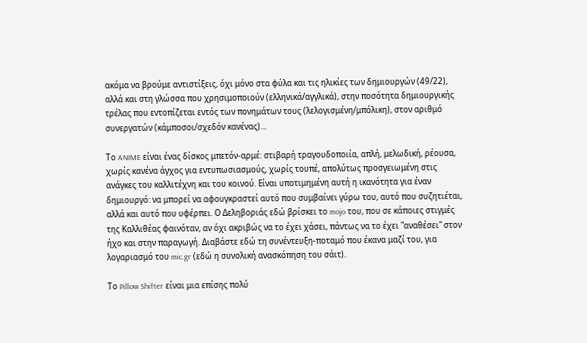ακόμα να βρούμε αντιστίξεις, όχι μόνο στα φύλα και τις ηλικίες των δημιουργών (49/22), αλλά και στη γλώσσα που χρησιμοποιούν (ελληνικά/αγγλικά), στην ποσότητα δημιουργικής τρέλας που εντοπίζεται εντός των πονημάτων τους (λελογισμένη/μπόλικη), στον αριθμό συνεργατών (κάμποσοι/σχεδόν κανένας)...

Το ANIME είναι ένας δίσκος μπετόν-αρμέ: στιβαρή τραγουδοποιία, απλή, μελωδική, ρέουσα, χωρίς κανένα άγχος για εντυπωσιασμούς, χωρίς τουπέ, απολύτως προσγειωμένη στις ανάγκες του καλλιτέχνη και του κοινού. Είναι υποτιμημένη αυτή η ικανότητα για έναν δημιουργό: να μπορεί να αφουγκραστεί αυτό που συμβαίνει γύρω του, αυτό που συζητιέται, αλλά και αυτό που υφέρπει. Ο Δεληβοριάς εδώ βρίσκει το mojo του, που σε κάποιες στιγμές της Καλλιθέας φαινόταν, αν όχι ακριβώς να το έχει χάσει, πάντως να το έχει "αναθέσει" στον ήχο και στην παραγωγή. Διαβάστε εδώ τη συνέντευξη-ποταμό που έκανα μαζί του, για λογαριασμό του mic.gr (εδώ η συνολική ανασκόπηση του σάιτ).

Το Pillow Shifter είναι μια επίσης πολύ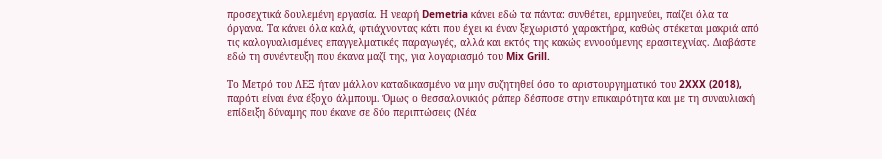προσεχτικά δουλεμένη εργασία. Η νεαρή Demetria κάνει εδώ τα πάντα: συνθέτει, ερμηνεύει, παίζει όλα τα όργανα. Τα κάνει όλα καλά, φτιάχνοντας κάτι που έχει κι έναν ξεχωριστό χαρακτήρα, καθώς στέκεται μακριά από τις καλογυαλισμένες επαγγελματικές παραγωγές, αλλά και εκτός της κακώς εννοούμενης ερασιτεχνίας. Διαβάστε εδώ τη συνέντευξη που έκανα μαζί της, για λογαριασμό του Mix Grill.

Το Μετρό του ΛΕΞ ήταν μάλλον καταδικασμένο να μην συζητηθεί όσο το αριστουργηματικό του 2XXX (2018), παρότι είναι ένα έξοχο άλμπουμ. Όμως ο θεσσαλονικιός ράπερ δέσποσε στην επικαιρότητα και με τη συναυλιακή επίδειξη δύναμης που έκανε σε δύο περιπτώσεις (Νέα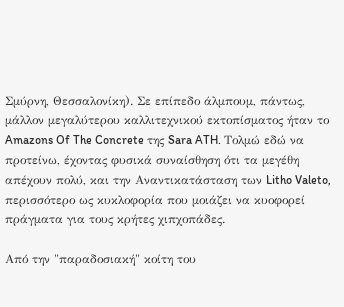Σμύρνη, Θεσσαλονίκη). Σε επίπεδο άλμπουμ, πάντως, μάλλον μεγαλύτερου καλλιτεχνικού εκτοπίσματος ήταν το Amazons Of The Concrete της Sara ATH. Τολμώ εδώ να προτείνω, έχοντας φυσικά συναίσθηση ότι τα μεγέθη απέχουν πολύ, και την Αναντικατάσταση των Litho Valeto, περισσότερο ως κυκλοφορία που μοιάζει να κυοφορεί πράγματα για τους κρήτες χιπχοπάδες.

Από την "παραδοσιακή" κοίτη του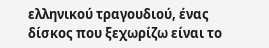ελληνικού τραγουδιού, ένας δίσκος που ξεχωρίζω είναι το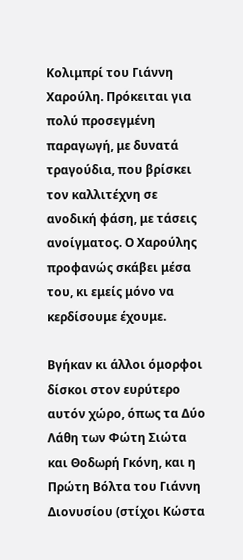Κολιμπρί του Γιάννη Χαρούλη. Πρόκειται για πολύ προσεγμένη παραγωγή, με δυνατά τραγούδια, που βρίσκει τον καλλιτέχνη σε ανοδική φάση, με τάσεις ανοίγματος. Ο Χαρούλης προφανώς σκάβει μέσα του, κι εμείς μόνο να κερδίσουμε έχουμε.

Βγήκαν κι άλλοι όμορφοι δίσκοι στον ευρύτερο αυτόν χώρο, όπως τα Δύο Λάθη των Φώτη Σιώτα και Θοδωρή Γκόνη, και η Πρώτη Βόλτα του Γιάννη Διονυσίου (στίχοι Κώστα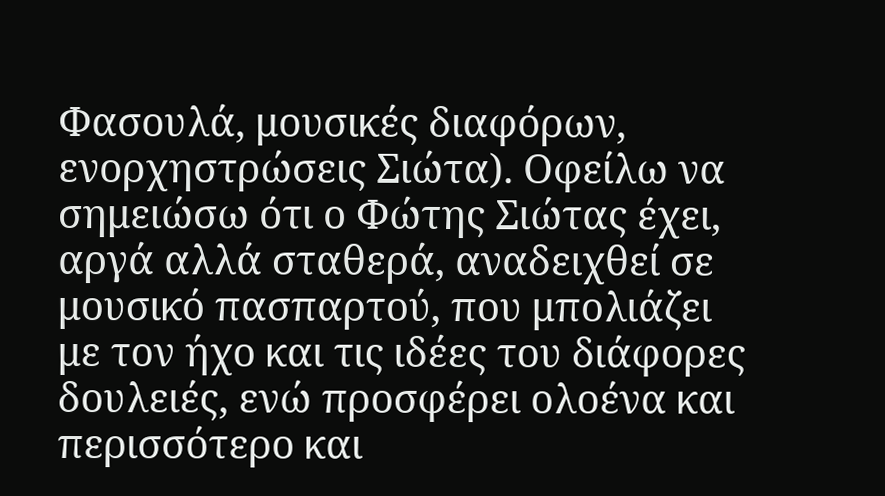Φασουλά, μουσικές διαφόρων, ενορχηστρώσεις Σιώτα). Οφείλω να σημειώσω ότι ο Φώτης Σιώτας έχει, αργά αλλά σταθερά, αναδειχθεί σε μουσικό πασπαρτού, που μπολιάζει με τον ήχο και τις ιδέες του διάφορες δουλειές, ενώ προσφέρει ολοένα και περισσότερο και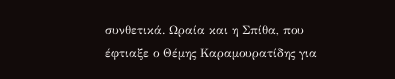συνθετικά. Ωραία και η Σπίθα, που έφτιαξε ο Θέμης Καραμουρατίδης για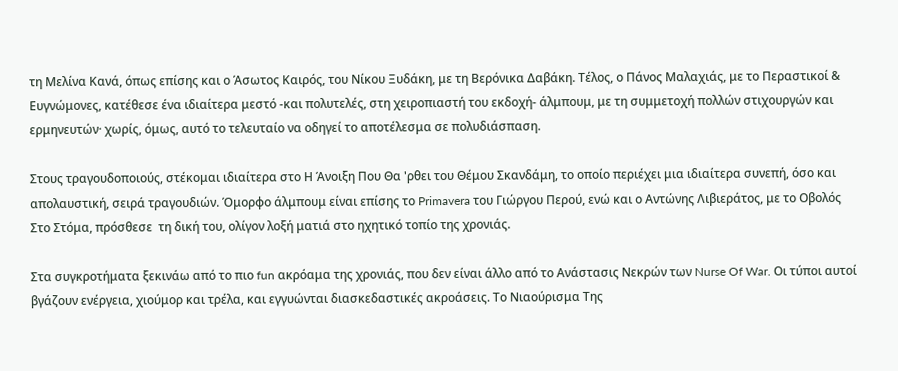τη Μελίνα Κανά, όπως επίσης και ο Άσωτος Καιρός, του Νίκου Ξυδάκη, με τη Βερόνικα Δαβάκη. Τέλος, ο Πάνος Μαλαχιάς, με το Περαστικοί & Ευγνώμονες, κατέθεσε ένα ιδιαίτερα μεστό -και πολυτελές, στη χειροπιαστή του εκδοχή- άλμπουμ, με τη συμμετοχή πολλών στιχουργών και ερμηνευτών· χωρίς, όμως, αυτό το τελευταίο να οδηγεί το αποτέλεσμα σε πολυδιάσπαση.

Στους τραγουδοποιούς, στέκομαι ιδιαίτερα στο Η Άνοιξη Που Θα 'ρθει του Θέμου Σκανδάμη, το οποίο περιέχει μια ιδιαίτερα συνεπή, όσο και απολαυστική, σειρά τραγουδιών. Όμορφo άλμπουμ είναι επίσης το Primavera του Γιώργου Περού, ενώ και ο Αντώνης Λιβιεράτος, με το Οβολός Στο Στόμα, πρόσθεσε  τη δική του, ολίγον λοξή ματιά στο ηχητικό τοπίο της χρονιάς.

Στα συγκροτήματα ξεκινάω από το πιο fun ακρόαμα της χρονιάς, που δεν είναι άλλο από το Ανάστασις Νεκρών των Nurse Of War. Οι τύποι αυτοί βγάζουν ενέργεια, χιούμορ και τρέλα, και εγγυώνται διασκεδαστικές ακροάσεις. Το Νιαούρισμα Της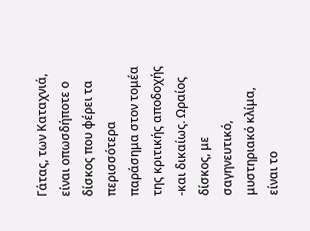Γάτας, των Καταχνιά, είναι οπωσδήποτε ο δίσκος που φέρει τα περισσότερα παράσημα στον τομέα της κριτικής αποδοχής -και δικαίως. Ωραίος δίσκος, με σαγηνευτικό, μυστηριακό κλίμα, είναι το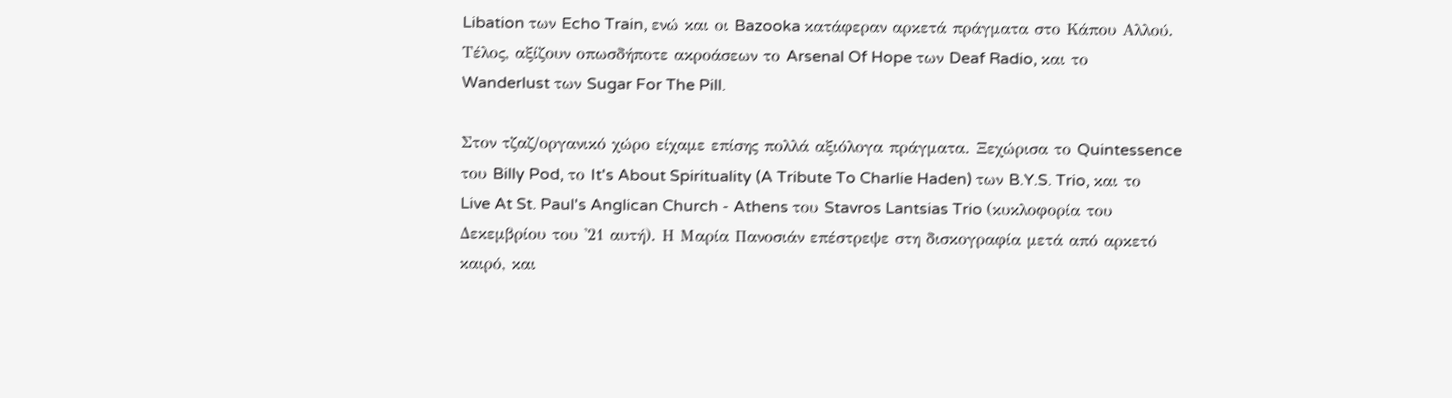Libation των Echo Train, ενώ και οι Bazooka κατάφεραν αρκετά πράγματα στο Κάπου Αλλού. Τέλος, αξίζουν οπωσδήποτε ακροάσεων το Arsenal Of Hope των Deaf Radio, και το Wanderlust των Sugar For The Pill.

Στον τζαζ/οργανικό χώρο είχαμε επίσης πολλά αξιόλογα πράγματα. Ξεχώρισα το Quintessence του Billy Pod, το It's About Spirituality (A Tribute To Charlie Haden) των B.Y.S. Trio, και το Live At St. Paul's Anglican Church - Athens του Stavros Lantsias Trio (κυκλοφορία του Δεκεμβρίου του '21 αυτή). Η Μαρία Πανοσιάν επέστρεψε στη δισκογραφία μετά από αρκετό καιρό, και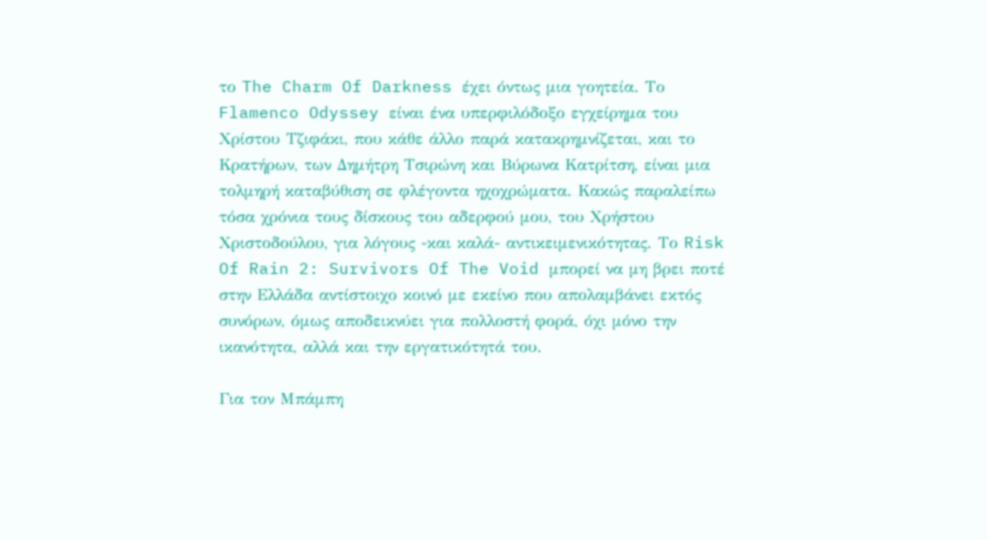το The Charm Of Darkness έχει όντως μια γοητεία. Το Flamenco Odyssey είναι ένα υπερφιλόδοξο εγχείρημα του Χρίστου Τζιφάκι, που κάθε άλλο παρά κατακρημνίζεται, και το Κρατήρων, των Δημήτρη Τσιρώνη και Βύρωνα Κατρίτση, είναι μια τολμηρή καταβύθιση σε φλέγοντα ηχοχρώματα. Κακώς παραλείπω τόσα χρόνια τους δίσκους του αδερφού μου, του Χρήστου Χριστοδούλου, για λόγους -και καλά- αντικειμενικότητας. Το Risk Of Rain 2: Survivors Of The Void μπορεί να μη βρει ποτέ στην Ελλάδα αντίστοιχο κοινό με εκείνο που απολαμβάνει εκτός συνόρων, όμως αποδεικνύει για πολλοστή φορά, όχι μόνο την ικανότητα, αλλά και την εργατικότητά του.

Για τον Μπάμπη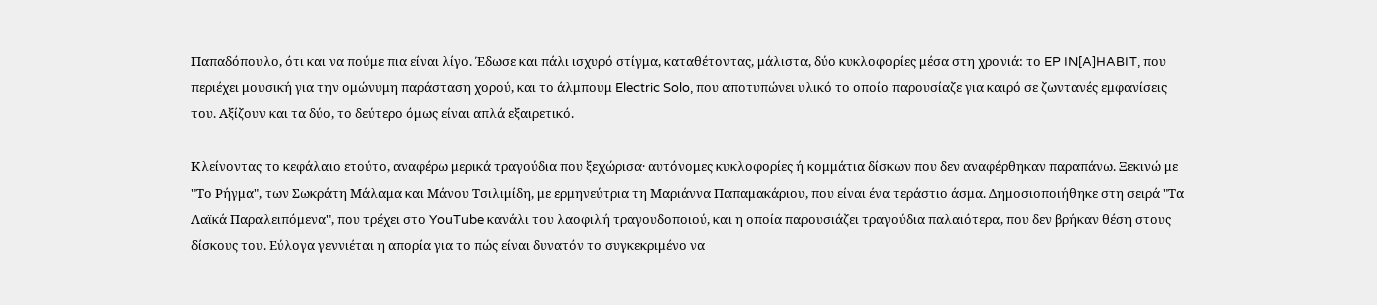Παπαδόπουλο, ότι και να πούμε πια είναι λίγο. Έδωσε και πάλι ισχυρό στίγμα, καταθέτοντας, μάλιστα, δύο κυκλοφορίες μέσα στη χρονιά: το EP IN[A]HABIT, που περιέχει μουσική για την ομώνυμη παράσταση χορού, και το άλμπουμ Electric Solo, που αποτυπώνει υλικό το οποίο παρουσίαζε για καιρό σε ζωντανές εμφανίσεις του. Αξίζουν και τα δύο, το δεύτερο όμως είναι απλά εξαιρετικό.

Κλείνοντας το κεφάλαιο ετούτο, αναφέρω μερικά τραγούδια που ξεχώρισα· αυτόνομες κυκλοφορίες ή κομμάτια δίσκων που δεν αναφέρθηκαν παραπάνω. Ξεκινώ με "Το Ρήγμα", των Σωκράτη Μάλαμα και Μάνου Τσιλιμίδη, με ερμηνεύτρια τη Μαριάννα Παπαμακάριου, που είναι ένα τεράστιο άσμα. Δημοσιοποιήθηκε στη σειρά "Τα Λαϊκά Παραλειπόμενα", που τρέχει στο YouTube κανάλι του λαοφιλή τραγουδοποιού, και η οποία παρουσιάζει τραγούδια παλαιότερα, που δεν βρήκαν θέση στους δίσκους του. Εύλογα γεννιέται η απορία για το πώς είναι δυνατόν το συγκεκριμένο να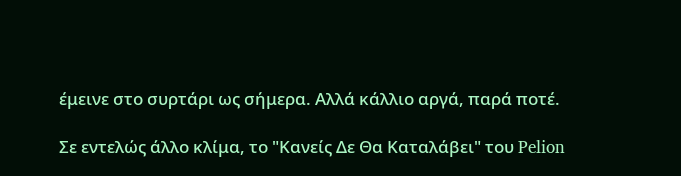έμεινε στο συρτάρι ως σήμερα. Αλλά κάλλιο αργά, παρά ποτέ.

Σε εντελώς άλλο κλίμα, το "Κανείς Δε Θα Καταλάβει" του Pelion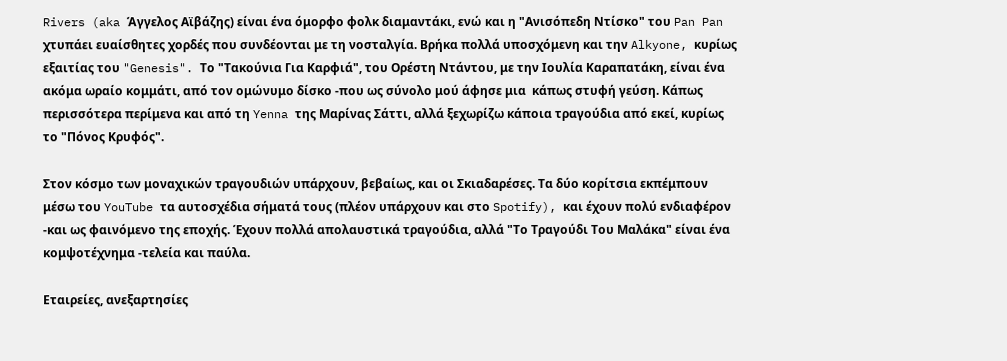Rivers (aka Άγγελος Αϊβάζης) είναι ένα όμορφο φολκ διαμαντάκι, ενώ και η "Ανισόπεδη Ντίσκο" του Pan Pan χτυπάει ευαίσθητες χορδές που συνδέονται με τη νοσταλγία. Βρήκα πολλά υποσχόμενη και την Alkyone, κυρίως εξαιτίας του "Genesis". Το "Τακούνια Για Καρφιά", του Ορέστη Ντάντου, με την Ιουλία Καραπατάκη, είναι ένα ακόμα ωραίο κομμάτι, από τον ομώνυμο δίσκο -που ως σύνολο μού άφησε μια  κάπως στυφή γεύση. Κάπως περισσότερα περίμενα και από τη Yenna της Μαρίνας Σάττι, αλλά ξεχωρίζω κάποια τραγούδια από εκεί, κυρίως το "Πόνος Κρυφός".

Στον κόσμο των μοναχικών τραγουδιών υπάρχουν, βεβαίως, και οι Σκιαδαρέσες. Τα δύο κορίτσια εκπέμπουν μέσω του YouTube τα αυτοσχέδια σήματά τους (πλέον υπάρχουν και στο Spotify), και έχουν πολύ ενδιαφέρον -και ως φαινόμενο της εποχής. Έχουν πολλά απολαυστικά τραγούδια, αλλά "Το Τραγούδι Του Μαλάκα" είναι ένα κομψοτέχνημα -τελεία και παύλα.

Εταιρείες, ανεξαρτησίες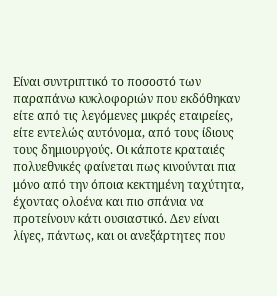Είναι συντριπτικό το ποσοστό των παραπάνω κυκλοφοριών που εκδόθηκαν είτε από τις λεγόμενες μικρές εταιρείες, είτε εντελώς αυτόνομα, από τους ίδιους τους δημιουργούς. Οι κάποτε κραταιές πολυεθνικές φαίνεται πως κινούνται πια μόνο από την όποια κεκτημένη ταχύτητα, έχοντας ολοένα και πιο σπάνια να προτείνουν κάτι ουσιαστικό. Δεν είναι λίγες, πάντως, και οι ανεξάρτητες που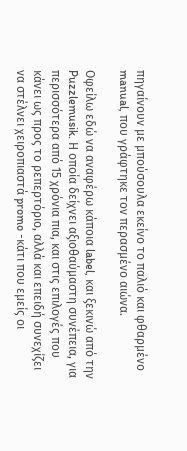πηγαίνουν με μπούσουλα εκείνο το παλιό και φθαρμένο manual, που γράφτηκε τον περασμένο αιώνα.

Οφείλω εδώ να αναφέρω κάποια label, και ξεκινώ από την Puzzlemusik. Η οποία δείχνει αξιοθαύμαστη συνέπεια, για περισσότερα από 15 χρόνια πια, και στις επιλογές που κάνει ως προς το ρεπερτόριο, αλλά και επειδή συνεχίζει να στέλνει χειροπιαστά promo -κάτι που εμείς οι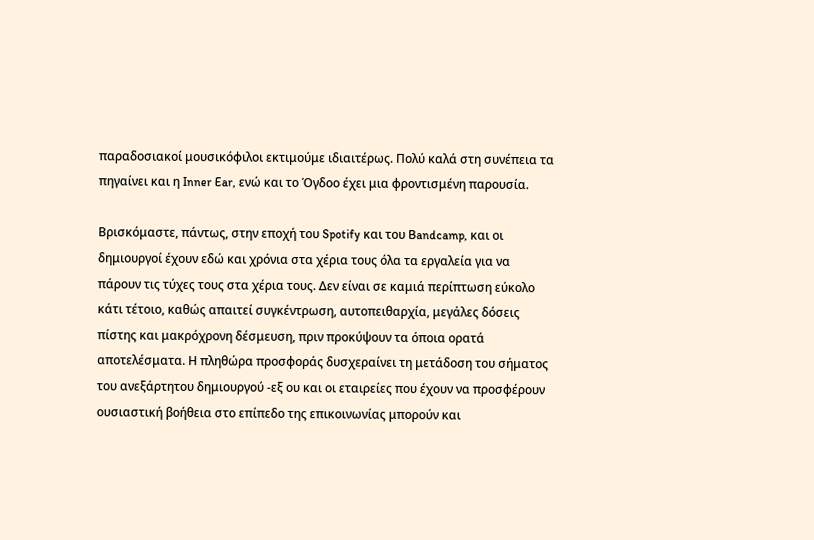παραδοσιακοί μουσικόφιλοι εκτιμούμε ιδιαιτέρως. Πολύ καλά στη συνέπεια τα πηγαίνει και η Inner Ear, ενώ και το Όγδοο έχει μια φροντισμένη παρουσία.

Βρισκόμαστε, πάντως, στην εποχή του Spotify και του Bandcamp, και οι δημιουργοί έχουν εδώ και χρόνια στα χέρια τους όλα τα εργαλεία για να πάρουν τις τύχες τους στα χέρια τους. Δεν είναι σε καμιά περίπτωση εύκολο κάτι τέτοιο, καθώς απαιτεί συγκέντρωση, αυτοπειθαρχία, μεγάλες δόσεις πίστης και μακρόχρονη δέσμευση, πριν προκύψουν τα όποια ορατά αποτελέσματα. Η πληθώρα προσφοράς δυσχεραίνει τη μετάδοση του σήματος του ανεξάρτητου δημιουργού -εξ ου και οι εταιρείες που έχουν να προσφέρουν ουσιαστική βοήθεια στο επίπεδο της επικοινωνίας μπορούν και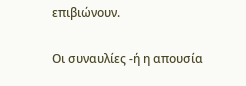επιβιώνουν.

Οι συναυλίες -ή η απουσία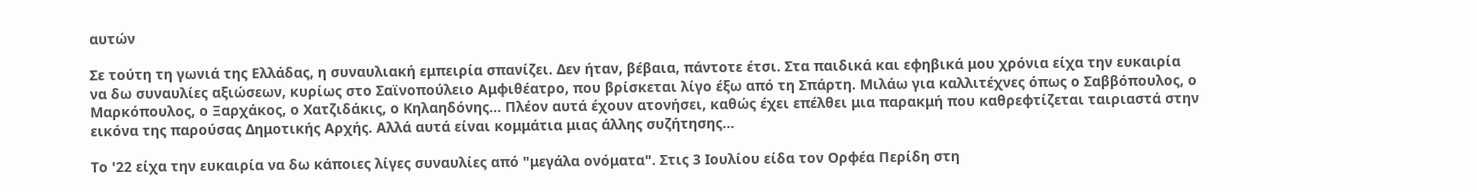αυτών

Σε τούτη τη γωνιά της Ελλάδας, η συναυλιακή εμπειρία σπανίζει. Δεν ήταν, βέβαια, πάντοτε έτσι. Στα παιδικά και εφηβικά μου χρόνια είχα την ευκαιρία να δω συναυλίες αξιώσεων, κυρίως στο Σαϊνοπούλειο Αμφιθέατρο, που βρίσκεται λίγο έξω από τη Σπάρτη. Μιλάω για καλλιτέχνες όπως ο Σαββόπουλος, ο Μαρκόπουλος, ο Ξαρχάκος, ο Χατζιδάκις, ο Κηλαηδόνης... Πλέον αυτά έχουν ατονήσει, καθώς έχει επέλθει μια παρακμή που καθρεφτίζεται ταιριαστά στην εικόνα της παρούσας Δημοτικής Αρχής. Αλλά αυτά είναι κομμάτια μιας άλλης συζήτησης...

Το '22 είχα την ευκαιρία να δω κάποιες λίγες συναυλίες από "μεγάλα ονόματα". Στις 3 Ιουλίου είδα τον Ορφέα Περίδη στη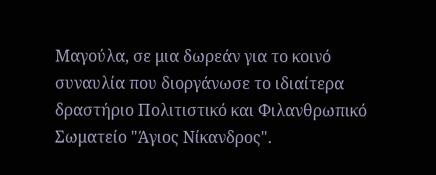Μαγούλα, σε μια δωρεάν για το κοινό συναυλία που διοργάνωσε το ιδιαίτερα δραστήριο Πολιτιστικό και Φιλανθρωπικό Σωματείο "Άγιος Νίκανδρος".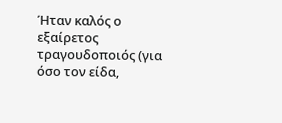Ήταν καλός ο εξαίρετος τραγουδοποιός (για όσο τον είδα,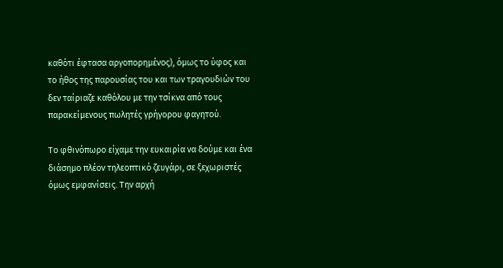καθότι έφτασα αργοπορημένος), όμως το ύφος και το ήθος της παρουσίας του και των τραγουδιών του δεν ταίριαζε καθόλου με την τσίκνα από τους παρακείμενους πωλητές γρήγορου φαγητού.

Το φθινόπωρο είχαμε την ευκαιρία να δούμε και ένα διάσημο πλέον τηλεοπτικό ζευγάρι, σε ξεχωριστές όμως εμφανίσεις. Την αρχή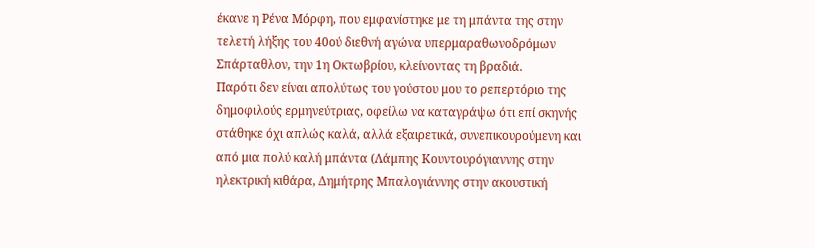έκανε η Ρένα Μόρφη, που εμφανίστηκε με τη μπάντα της στην τελετή λήξης του 40ού διεθνή αγώνα υπερμαραθωνοδρόμων Σπάρταθλον, την 1η Οκτωβρίου, κλείνοντας τη βραδιά.
Παρότι δεν είναι απολύτως του γούστου μου το ρεπερτόριο της δημοφιλούς ερμηνεύτριας, οφείλω να καταγράψω ότι επί σκηνής στάθηκε όχι απλώς καλά, αλλά εξαιρετικά, συνεπικουρούμενη και από μια πολύ καλή μπάντα (Λάμπης Κουντουρόγιαννης στην ηλεκτρική κιθάρα, Δημήτρης Μπαλογιάννης στην ακουστική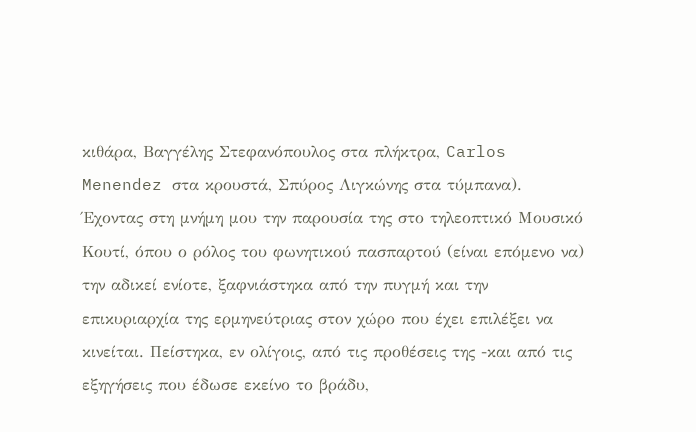κιθάρα, Βαγγέλης Στεφανόπουλος στα πλήκτρα, Carlos Menendez στα κρουστά, Σπύρος Λιγκώνης στα τύμπανα). Έχοντας στη μνήμη μου την παρουσία της στο τηλεοπτικό Μουσικό Κουτί, όπου ο ρόλος του φωνητικού πασπαρτού (είναι επόμενο να) την αδικεί ενίοτε, ξαφνιάστηκα από την πυγμή και την επικυριαρχία της ερμηνεύτριας στον χώρο που έχει επιλέξει να κινείται. Πείστηκα, εν ολίγοις, από τις προθέσεις της -και από τις εξηγήσεις που έδωσε εκείνο το βράδυ,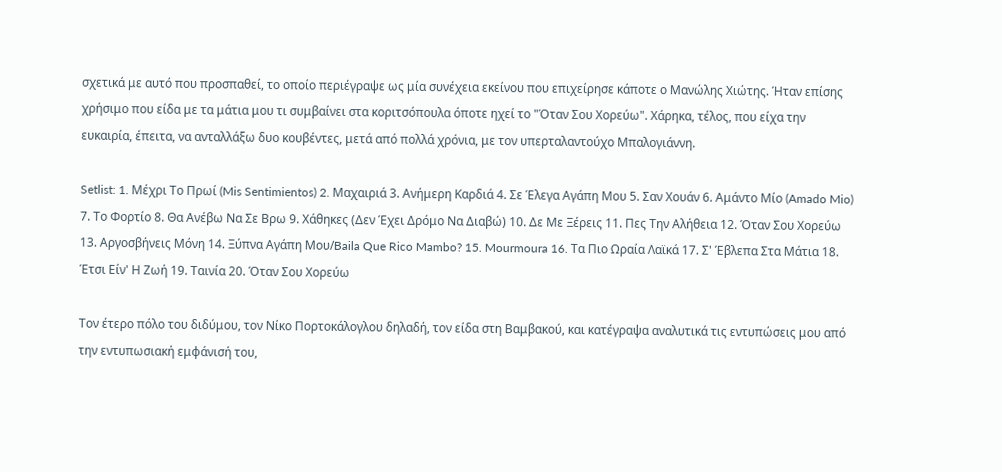σχετικά με αυτό που προσπαθεί, το οποίο περιέγραψε ως μία συνέχεια εκείνου που επιχείρησε κάποτε ο Μανώλης Χιώτης. Ήταν επίσης χρήσιμο που είδα με τα μάτια μου τι συμβαίνει στα κοριτσόπουλα όποτε ηχεί το "Όταν Σου Χορεύω". Χάρηκα, τέλος, που είχα την ευκαιρία, έπειτα, να ανταλλάξω δυο κουβέντες, μετά από πολλά χρόνια, με τον υπερταλαντούχο Μπαλογιάννη.

Setlist: 1. Μέχρι Το Πρωί (Mis Sentimientos) 2. Μαχαιριά 3. Ανήμερη Καρδιά 4. Σε Έλεγα Αγάπη Μου 5. Σαν Χουάν 6. Αμάντο Μίο (Amado Mio) 7. Το Φορτίο 8. Θα Ανέβω Να Σε Βρω 9. Χάθηκες (Δεν Έχει Δρόμο Να Διαβώ) 10. Δε Με Ξέρεις 11. Πες Την Αλήθεια 12. Όταν Σου Χορεύω 13. Αργοσβήνεις Μόνη 14. Ξύπνα Αγάπη Μου/Baila Que Rico Mambo? 15. Mourmoura 16. Τα Πιο Ωραία Λαϊκά 17. Σ' Έβλεπα Στα Μάτια 18. Έτσι Είν' Η Ζωή 19. Ταινία 20. Όταν Σου Χορεύω

Τον έτερο πόλο του διδύμου, τον Νίκο Πορτοκάλογλου δηλαδή, τον είδα στη Βαμβακού, και κατέγραψα αναλυτικά τις εντυπώσεις μου από την εντυπωσιακή εμφάνισή του,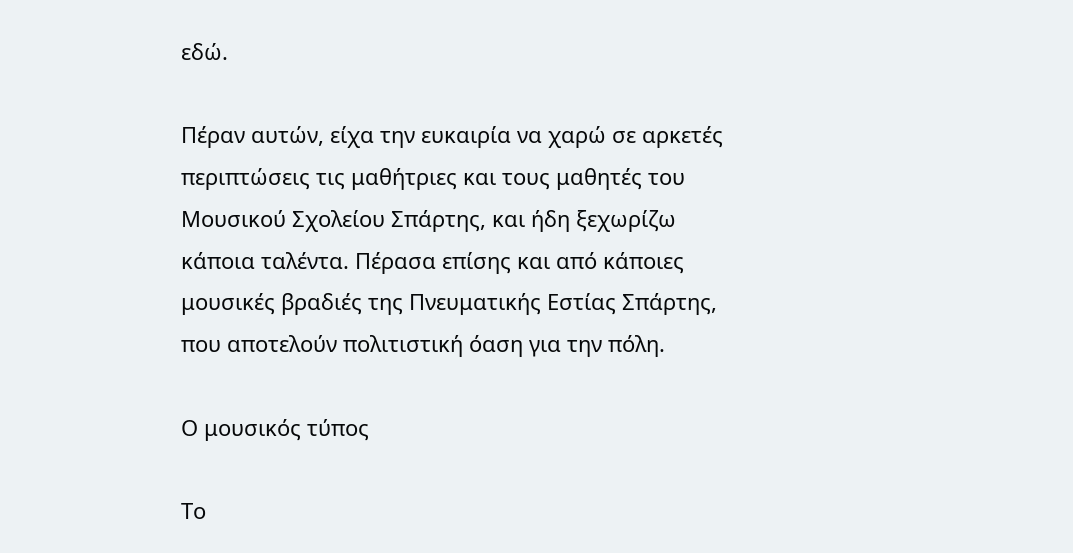εδώ.

Πέραν αυτών, είχα την ευκαιρία να χαρώ σε αρκετές περιπτώσεις τις μαθήτριες και τους μαθητές του Μουσικού Σχολείου Σπάρτης, και ήδη ξεχωρίζω κάποια ταλέντα. Πέρασα επίσης και από κάποιες μουσικές βραδιές της Πνευματικής Εστίας Σπάρτης, που αποτελούν πολιτιστική όαση για την πόλη.

Ο μουσικός τύπος

Το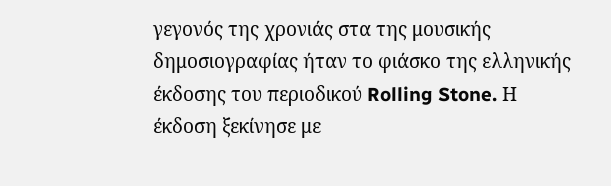γεγονός της χρονιάς στα της μουσικής δημοσιογραφίας ήταν το φιάσκο της ελληνικής έκδοσης του περιοδικού Rolling Stone. Η έκδοση ξεκίνησε με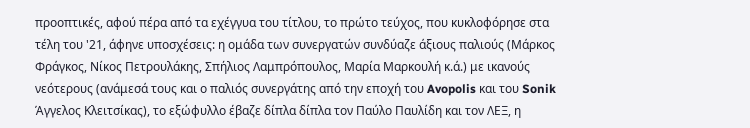προοπτικές, αφού πέρα από τα εχέγγυα του τίτλου, το πρώτο τεύχος, που κυκλοφόρησε στα τέλη του '21, άφηνε υποσχέσεις: η ομάδα των συνεργατών συνδύαζε άξιους παλιούς (Μάρκος Φράγκος, Νίκος Πετρουλάκης, Σπήλιος Λαμπρόπουλος, Μαρία Μαρκουλή κ.ά.) με ικανούς νεότερους (ανάμεσά τους και ο παλιός συνεργάτης από την εποχή του Avopolis και του Sonik Άγγελος Κλειτσίκας), το εξώφυλλο έβαζε δίπλα δίπλα τον Παύλο Παυλίδη και τον ΛΕΞ, η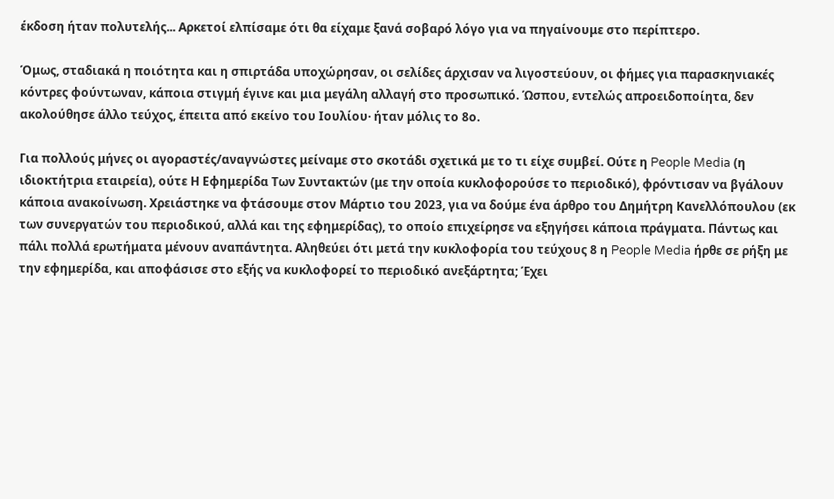έκδοση ήταν πολυτελής... Αρκετοί ελπίσαμε ότι θα είχαμε ξανά σοβαρό λόγο για να πηγαίνουμε στο περίπτερο.

Όμως, σταδιακά η ποιότητα και η σπιρτάδα υποχώρησαν, οι σελίδες άρχισαν να λιγοστεύουν, οι φήμες για παρασκηνιακές κόντρες φούντωναν, κάποια στιγμή έγινε και μια μεγάλη αλλαγή στο προσωπικό. Ώσπου, εντελώς απροειδοποίητα, δεν ακολούθησε άλλο τεύχος, έπειτα από εκείνο του Ιουλίου· ήταν μόλις το 8ο.

Για πολλούς μήνες οι αγοραστές/αναγνώστες μείναμε στο σκοτάδι σχετικά με το τι είχε συμβεί. Ούτε η People Media (η ιδιοκτήτρια εταιρεία), ούτε Η Εφημερίδα Των Συντακτών (με την οποία κυκλοφορούσε το περιοδικό), φρόντισαν να βγάλουν κάποια ανακοίνωση. Χρειάστηκε να φτάσουμε στον Μάρτιο του 2023, για να δούμε ένα άρθρο του Δημήτρη Κανελλόπουλου (εκ των συνεργατών του περιοδικού, αλλά και της εφημερίδας), το οποίο επιχείρησε να εξηγήσει κάποια πράγματα. Πάντως και πάλι πολλά ερωτήματα μένουν αναπάντητα. Αληθεύει ότι μετά την κυκλοφορία του τεύχους 8 η People Media ήρθε σε ρήξη με την εφημερίδα, και αποφάσισε στο εξής να κυκλοφορεί το περιοδικό ανεξάρτητα; Έχει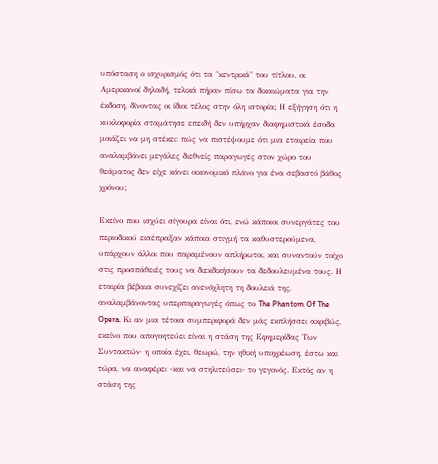υπόσταση ο ισχυρισμός ότι τα "κεντρικά" του τίτλου, οι Αμερικανοί δηλαδή, τελικά πήραν πίσω τα δικαιώματα για την έκδοση, δίνοντας οι ίδιοι τέλος στην όλη ιστορία; Η εξήγηση ότι η κυκλοφορία σταμάτησε επειδή δεν υπήρχαν διαφημιστικά έσοδα μοιάζει να μη στέκει: πώς να πιστέψουμε ότι μια εταιρεία που αναλαμβάνει μεγάλες διεθνείς παραγωγές στον χώρο του θεάματος δεν είχε κάνει οικονομικό πλάνο για ένα σεβαστό βάθος χρόνου;

Εκείνο που ισχύει σίγουρα είναι ότι, ενώ κάποιοι συνεργάτες του περιοδικού εισέπραξαν κάποια στιγμή τα καθυστερούμενα, υπάρχουν άλλοι που παραμένουν απλήρωτοι, και συναντούν τοίχο στις προσπάθειές τους να διεκδικήσουν τα δεδουλευμένα τους. Η εταιρία βέβαια συνεχίζει ανενόχλητη τη δουλειά της, αναλαμβάνοντας υπερπαραγωγές όπως το The Phantom Of The Opera. Κι αν μια τέτοια συμπεριφορά δεν μάς εκπλήσσει ακριβώς, εκείνο που απογοητεύει είναι η στάση της Εφημερίδας Των Συντακτών· η οποία έχει, θεωρώ, την ηθική υποχρέωση, έστω και τώρα, να αναφέρει -και να στηλιτεύσει- το γεγονός. Εκτός αν η στάση της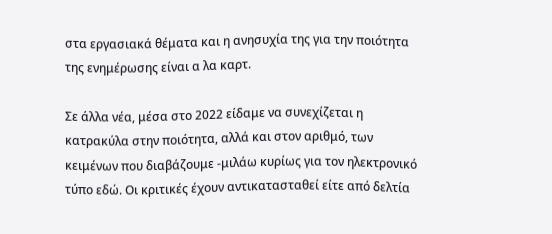στα εργασιακά θέματα και η ανησυχία της για την ποιότητα της ενημέρωσης είναι α λα καρτ.

Σε άλλα νέα, μέσα στο 2022 είδαμε να συνεχίζεται η κατρακύλα στην ποιότητα, αλλά και στον αριθμό, των κειμένων που διαβάζουμε -μιλάω κυρίως για τον ηλεκτρονικό τύπο εδώ. Οι κριτικές έχουν αντικατασταθεί είτε από δελτία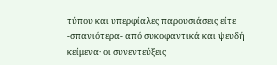τύπου και υπερφίαλες παρουσιάσεις είτε -σπανιότερα- από συκοφαντικά και ψευδή κείμενα· οι συνεντεύξεις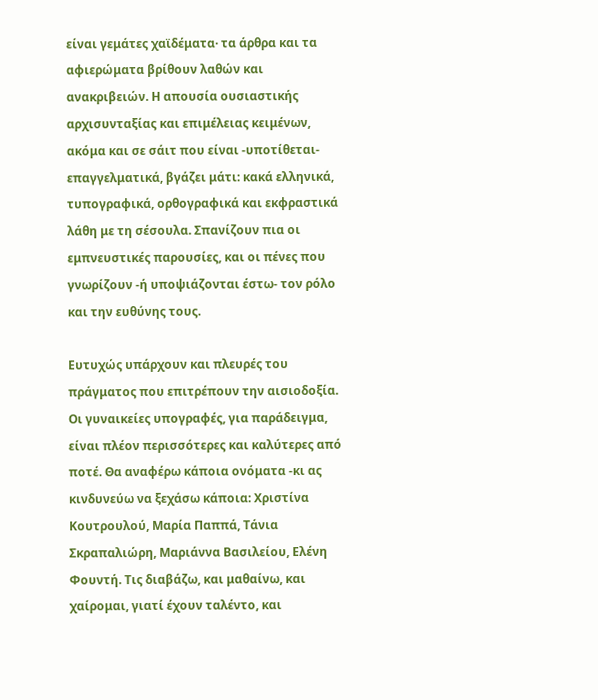είναι γεμάτες χαϊδέματα· τα άρθρα και τα αφιερώματα βρίθουν λαθών και ανακριβειών. Η απουσία ουσιαστικής αρχισυνταξίας και επιμέλειας κειμένων, ακόμα και σε σάιτ που είναι -υποτίθεται- επαγγελματικά, βγάζει μάτι: κακά ελληνικά, τυπογραφικά, ορθογραφικά και εκφραστικά λάθη με τη σέσουλα. Σπανίζουν πια οι εμπνευστικές παρουσίες, και οι πένες που γνωρίζουν -ή υποψιάζονται έστω- τον ρόλο και την ευθύνης τους.

Ευτυχώς υπάρχουν και πλευρές του πράγματος που επιτρέπουν την αισιοδοξία. Οι γυναικείες υπογραφές, για παράδειγμα, είναι πλέον περισσότερες και καλύτερες από ποτέ. Θα αναφέρω κάποια ονόματα -κι ας κινδυνεύω να ξεχάσω κάποια: Χριστίνα Κουτρουλού, Μαρία Παππά, Τάνια Σκραπαλιώρη, Μαριάννα Βασιλείου, Ελένη Φουντή. Τις διαβάζω, και μαθαίνω, και χαίρομαι, γιατί έχουν ταλέντο, και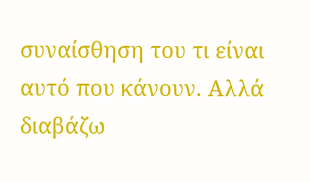συναίσθηση του τι είναι αυτό που κάνουν. Αλλά διαβάζω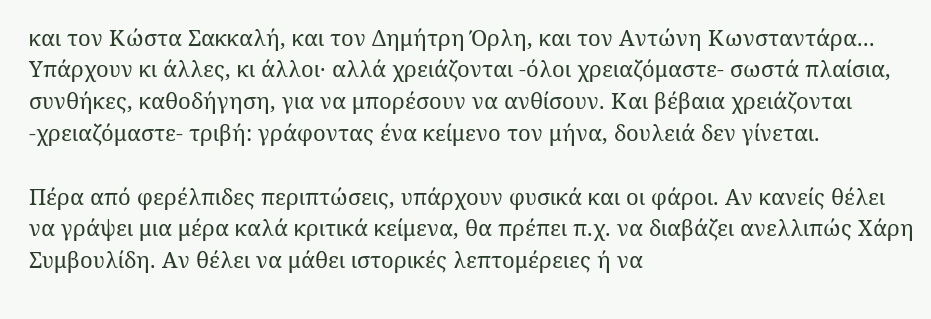και τον Κώστα Σακκαλή, και τον Δημήτρη Όρλη, και τον Αντώνη Κωνσταντάρα... Υπάρχουν κι άλλες, κι άλλοι· αλλά χρειάζονται -όλοι χρειαζόμαστε- σωστά πλαίσια, συνθήκες, καθοδήγηση, για να μπορέσουν να ανθίσουν. Και βέβαια χρειάζονται -χρειαζόμαστε- τριβή: γράφοντας ένα κείμενο τον μήνα, δουλειά δεν γίνεται.

Πέρα από φερέλπιδες περιπτώσεις, υπάρχουν φυσικά και οι φάροι. Αν κανείς θέλει να γράψει μια μέρα καλά κριτικά κείμενα, θα πρέπει π.χ. να διαβάζει ανελλιπώς Χάρη Συμβουλίδη. Αν θέλει να μάθει ιστορικές λεπτομέρειες ή να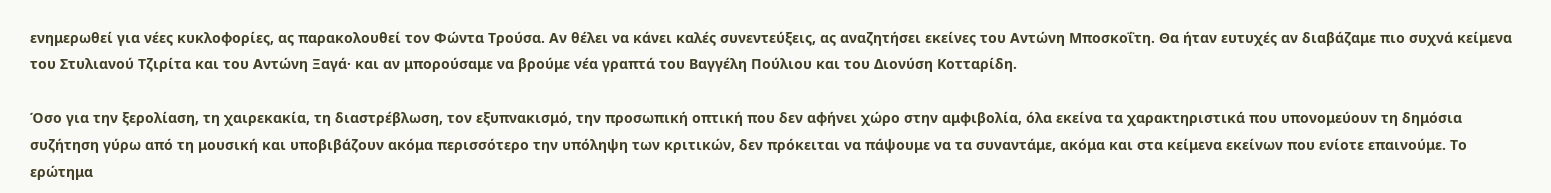ενημερωθεί για νέες κυκλοφορίες, ας παρακολουθεί τον Φώντα Τρούσα. Αν θέλει να κάνει καλές συνεντεύξεις, ας αναζητήσει εκείνες του Αντώνη Μποσκοΐτη. Θα ήταν ευτυχές αν διαβάζαμε πιο συχνά κείμενα του Στυλιανού Τζιρίτα και του Αντώνη Ξαγά· και αν μπορούσαμε να βρούμε νέα γραπτά του Βαγγέλη Πούλιου και του Διονύση Κοτταρίδη.

Όσο για την ξερολίαση, τη χαιρεκακία, τη διαστρέβλωση, τον εξυπνακισμό, την προσωπική οπτική που δεν αφήνει χώρο στην αμφιβολία, όλα εκείνα τα χαρακτηριστικά που υπονομεύουν τη δημόσια συζήτηση γύρω από τη μουσική και υποβιβάζουν ακόμα περισσότερο την υπόληψη των κριτικών, δεν πρόκειται να πάψουμε να τα συναντάμε, ακόμα και στα κείμενα εκείνων που ενίοτε επαινούμε. Το ερώτημα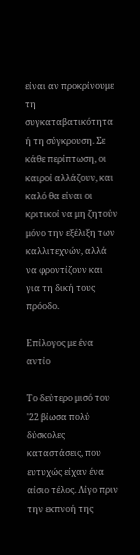είναι αν προκρίνουμε τη συγκαταβατικότητα ή τη σύγκρουση. Σε κάθε περίπτωση, οι καιροί αλλάζουν, και καλό θα είναι οι κριτικοί να μη ζητούν μόνο την εξέλιξη των καλλιτεχνών, αλλά να φροντίζουν και για τη δική τους πρόοδο.

Επίλογος με ένα αντίο

Το δεύτερο μισό του '22 βίωσα πολύ δύσκολες καταστάσεις, που ευτυχώς είχαν ένα αίσιο τέλος. Λίγο πριν την εκπνοή της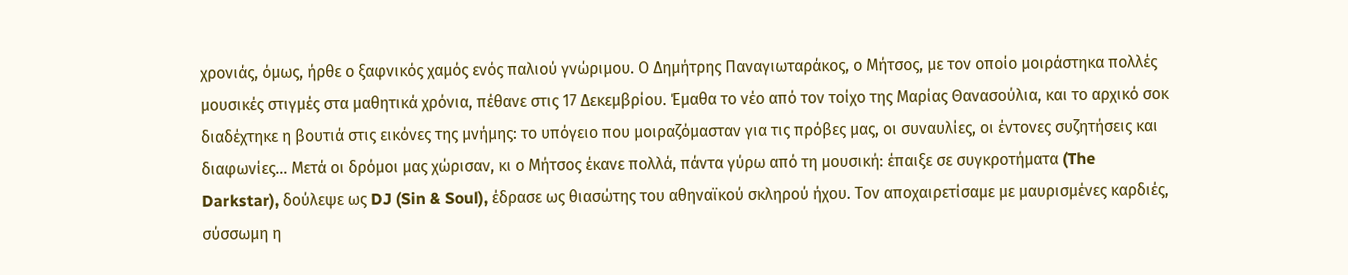χρονιάς, όμως, ήρθε ο ξαφνικός χαμός ενός παλιού γνώριμου. Ο Δημήτρης Παναγιωταράκος, ο Μήτσος, με τον οποίο μοιράστηκα πολλές μουσικές στιγμές στα μαθητικά χρόνια, πέθανε στις 17 Δεκεμβρίου. Έμαθα το νέο από τον τοίχο της Μαρίας Θανασούλια, και το αρχικό σοκ διαδέχτηκε η βουτιά στις εικόνες της μνήμης: το υπόγειο που μοιραζόμασταν για τις πρόβες μας, οι συναυλίες, οι έντονες συζητήσεις και διαφωνίες... Μετά οι δρόμοι μας χώρισαν, κι ο Μήτσος έκανε πολλά, πάντα γύρω από τη μουσική: έπαιξε σε συγκροτήματα (The Darkstar), δούλεψε ως DJ (Sin & Soul), έδρασε ως θιασώτης του αθηναϊκού σκληρού ήχου. Τον αποχαιρετίσαμε με μαυρισμένες καρδιές, σύσσωμη η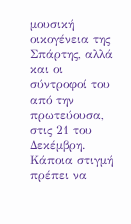μουσική οικογένεια της Σπάρτης, αλλά και οι σύντροφοί του από την πρωτεύουσα, στις 21 του Δεκέμβρη. Κάποια στιγμή πρέπει να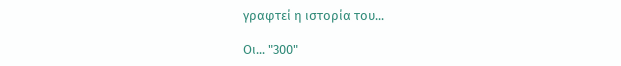γραφτεί η ιστορία του...

Οι... "300"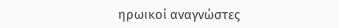ηρωικοί αναγνώστες